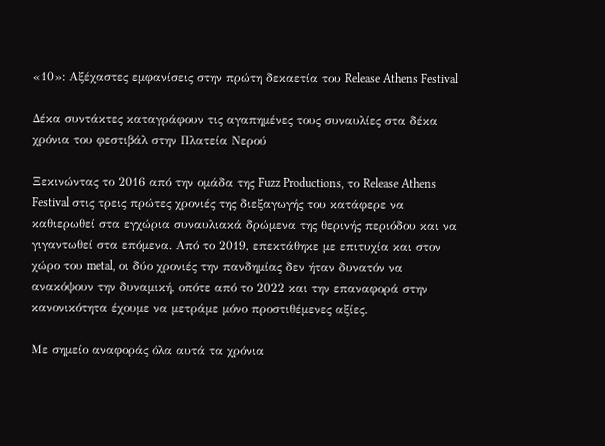«10»: Αξέχαστες εμφανίσεις στην πρώτη δεκαετία του Release Athens Festival

Δέκα συντάκτες καταγράφουν τις αγαπημένες τους συναυλίες στα δέκα χρόνια του φεστιβάλ στην Πλατεία Νερού

Ξεκινώντας το 2016 από την ομάδα της Fuzz Productions, το Release Athens Festival στις τρεις πρώτες χρονιές της διεξαγωγής του κατάφερε να καθιερωθεί στα εγχώρια συναυλιακά δρώμενα της θερινής περιόδου και να γιγαντωθεί στα επόμενα. Από το 2019, επεκτάθηκε με επιτυχία και στον χώρο του metal, οι δύο χρονιές την πανδημίας δεν ήταν δυνατόν να ανακόψουν την δυναμική, οπότε από το 2022 και την επαναφορά στην κανονικότητα έχουμε να μετράμε μόνο προστιθέμενες αξίες.

Με σημείο αναφοράς όλα αυτά τα χρόνια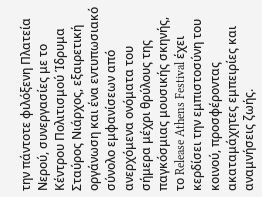την πάντοτε φιλόξενη Πλατεία Νερού, συνεργασίες με το Κέντρου Πολιτισμού Ίδρυμα Σταύρος Νιάρχος, εξαιρετική οργάνωση και ένα εντυπωσιακό σύνολο εμφανίσεων από ανερχόμενα ονόματα του σήμερα μέχρι θρύλους της παγκόσμιας μουσικής σκηνής, το Release Athens Festival έχει κερδίσει την εμπιστοσύνη του κοινού, προσφέροντας ακαταμάχητες εμπειρίες και αναμνήσεις ζωής.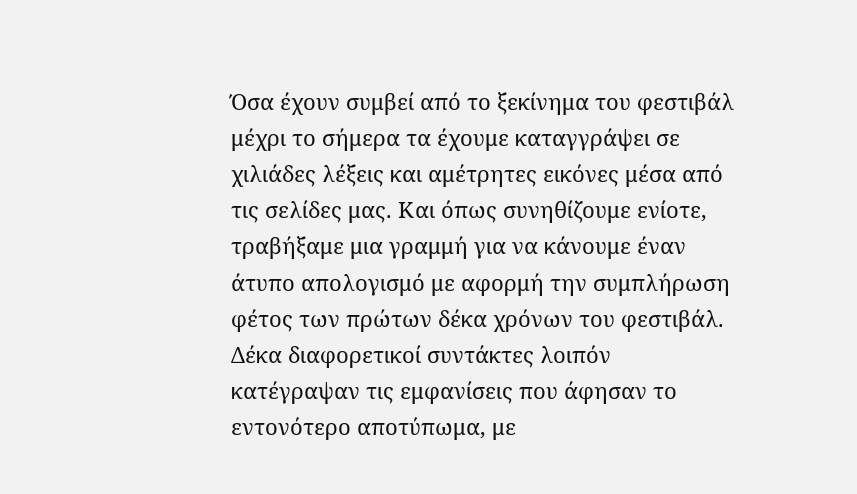Όσα έχουν συμβεί από το ξεκίνημα του φεστιβάλ μέχρι το σήμερα τα έχουμε καταγγράψει σε χιλιάδες λέξεις και αμέτρητες εικόνες μέσα από τις σελίδες μας. Και όπως συνηθίζουμε ενίοτε, τραβήξαμε μια γραμμή για να κάνουμε έναν άτυπο απολογισμό με αφορμή την συμπλήρωση φέτος των πρώτων δέκα χρόνων του φεστιβάλ. Δέκα διαφορετικοί συντάκτες λοιπόν κατέγραψαν τις εμφανίσεις που άφησαν το εντονότερο αποτύπωμα, με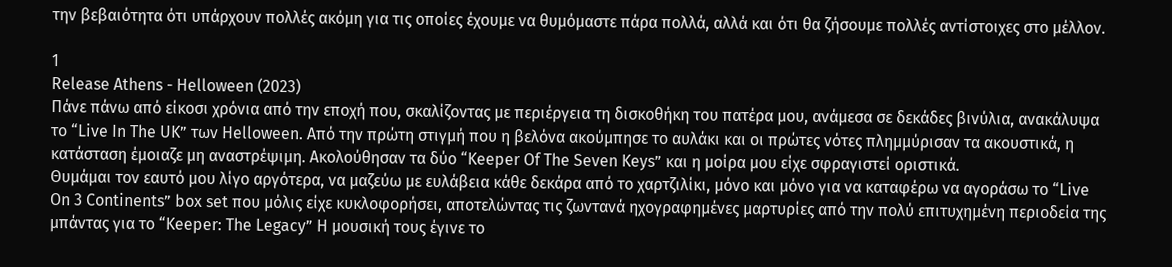την βεβαιότητα ότι υπάρχουν πολλές ακόμη για τις οποίες έχουμε να θυμόμαστε πάρα πολλά, αλλά και ότι θα ζήσουμε πολλές αντίστοιχες στο μέλλον.

1
Release Athens - Helloween (2023)
Πάνε πάνω από είκοσι χρόνια από την εποχή που, σκαλίζοντας με περιέργεια τη δισκοθήκη του πατέρα μου, ανάμεσα σε δεκάδες βινύλια, ανακάλυψα το “Live In The UK” των Helloween. Από την πρώτη στιγμή που η βελόνα ακούμπησε το αυλάκι και οι πρώτες νότες πλημμύρισαν τα ακουστικά, η κατάσταση έμοιαζε μη αναστρέψιμη. Ακολούθησαν τα δύο “Keeper Of The Seven Keys” και η μοίρα μου είχε σφραγιστεί οριστικά.
Θυμάμαι τον εαυτό μου λίγο αργότερα, να μαζεύω με ευλάβεια κάθε δεκάρα από το χαρτζιλίκι, μόνο και μόνο για να καταφέρω να αγοράσω το “Live On 3 Continents” box set που μόλις είχε κυκλοφορήσει, αποτελώντας τις ζωντανά ηχογραφημένες μαρτυρίες από την πολύ επιτυχημένη περιοδεία της μπάντας για το “Keeper: The Legacy” Η μουσική τους έγινε το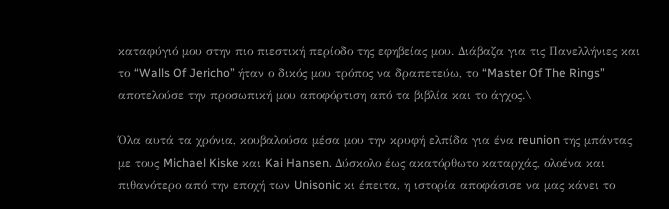καταφύγιό μου στην πιο πιεστική περίοδο της εφηβείας μου. Διάβαζα για τις Πανελλήνιες και το “Walls Of Jericho” ήταν ο δικός μου τρόπος να δραπετεύω, το “Master Of The Rings” αποτελούσε την προσωπική μου αποφόρτιση από τα βιβλία και το άγχος.\

Όλα αυτά τα χρόνια, κουβαλούσα μέσα μου την κρυφή ελπίδα για ένα reunion της μπάντας με τους Michael Kiske και Kai Hansen. Δύσκολο έως ακατόρθωτο καταρχάς, ολοένα και πιθανότερο από την εποχή των Unisonic κι έπειτα, η ιστορία αποφάσισε να μας κάνει το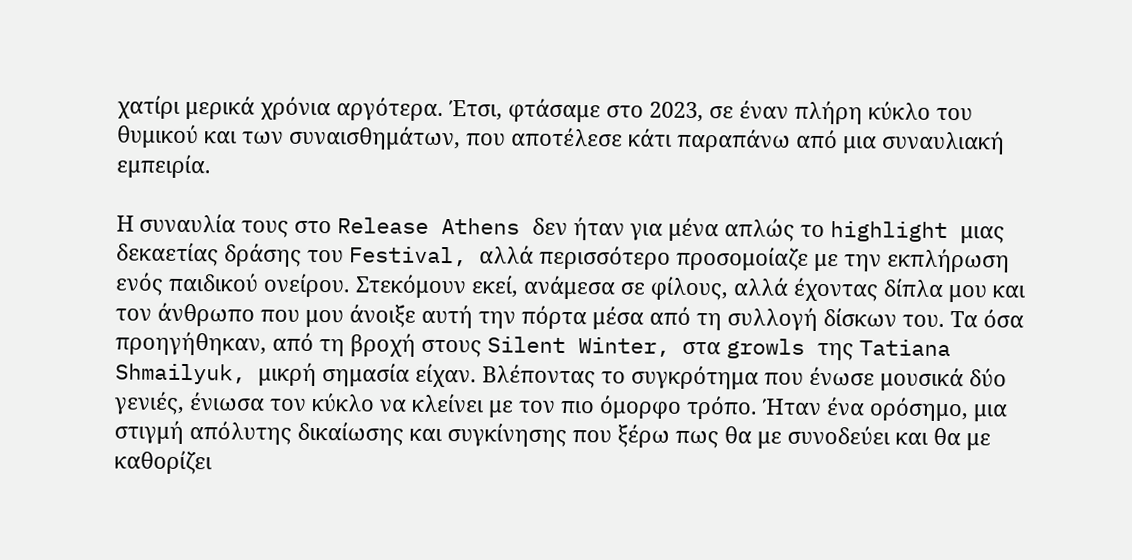χατίρι μερικά χρόνια αργότερα. Έτσι, φτάσαμε στο 2023, σε έναν πλήρη κύκλο του θυμικού και των συναισθημάτων, που αποτέλεσε κάτι παραπάνω από μια συναυλιακή εμπειρία.

Η συναυλία τους στο Release Athens δεν ήταν για μένα απλώς το highlight μιας δεκαετίας δράσης του Festival, αλλά περισσότερο προσομοίαζε με την εκπλήρωση ενός παιδικού ονείρου. Στεκόμουν εκεί, ανάμεσα σε φίλους, αλλά έχοντας δίπλα μου και τον άνθρωπο που μου άνοιξε αυτή την πόρτα μέσα από τη συλλογή δίσκων του. Τα όσα προηγήθηκαν, από τη βροχή στους Silent Winter, στα growls της Tatiana Shmailyuk, μικρή σημασία είχαν. Βλέποντας το συγκρότημα που ένωσε μουσικά δύο γενιές, ένιωσα τον κύκλο να κλείνει με τον πιο όμορφο τρόπο. Ήταν ένα ορόσημο, μια στιγμή απόλυτης δικαίωσης και συγκίνησης που ξέρω πως θα με συνοδεύει και θα με καθορίζει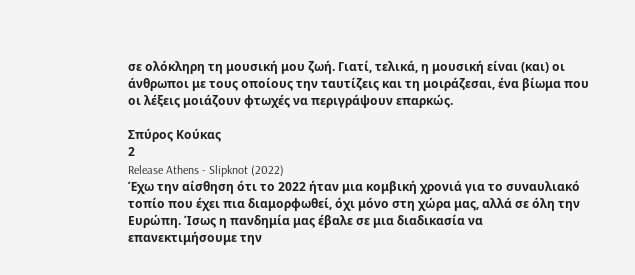σε ολόκληρη τη μουσική μου ζωή. Γιατί, τελικά, η μουσική είναι (και) οι άνθρωποι με τους οποίους την ταυτίζεις και τη μοιράζεσαι, ένα βίωμα που οι λέξεις μοιάζουν φτωχές να περιγράψουν επαρκώς.

Σπύρος Κούκας
2
Release Athens - Slipknot (2022)
Έχω την αίσθηση ότι το 2022 ήταν μια κομβική χρονιά για το συναυλιακό τοπίο που έχει πια διαμορφωθεί, όχι μόνο στη χώρα μας, αλλά σε όλη την Ευρώπη. Ίσως η πανδημία μας έβαλε σε μια διαδικασία να επανεκτιμήσουμε την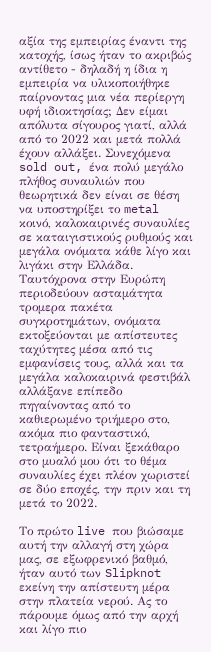αξία της εμπειρίας έναντι της κατοχής, ίσως ήταν το ακριβώς αντίθετο - δηλαδή η ίδια η εμπειρία να υλικοποιήθηκε παίρνοντας μια νέα περίεργη υφή ιδιοκτησίας; Δεν είμαι απόλυτα σίγουρος γιατί, αλλά από το 2022 και μετά πολλά έχουν αλλάξει. Συνεχόμενα sold out, ένα πολύ μεγάλο πλήθος συναυλιών που θεωρητικά δεν είναι σε θέση να υποστηρίξει το metal κοινό, καλοκαιρινές συναυλίες σε καταιγιστικούς ρυθμούς και μεγάλα ονόματα κάθε λίγο και λιγάκι στην Ελλάδα. Ταυτόχρονα στην Ευρώπη περιοδεύουν ασταμάτητα τρομερα πακέτα συγκροτημάτων, ονόματα εκτοξεύονται με απίστευτες ταχύτητες μέσα από τις εμφανίσεις τους, αλλά και τα μεγάλα καλοκαιρινά φεστιβάλ αλλάξανε επίπεδο πηγαίνοντας από το καθιερωμένο τριήμερο στο, ακόμα πιο φανταστικό, τετραήμερο. Είναι ξεκάθαρο στο μυαλό μου ότι το θέμα συναυλίες έχει πλέον χωριστεί σε δύο εποχές, την πριν και τη μετά το 2022.

Το πρώτο live που βιώσαμε αυτή την αλλαγή στη χώρα μας, σε εξωφρενικό βαθμό, ήταν αυτό των Slipknot εκείνη την απίστευτη μέρα στην πλατεία νερού. Ας το πάρουμε όμως από την αρχή και λίγο πιο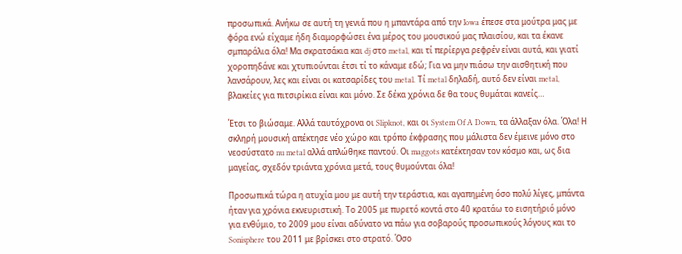προσωπικά. Ανήκω σε αυτή τη γενιά που η μπαντάρα από την Iowa έπεσε στα μούτρα μας με φόρα ενώ είχαμε ήδη διαμορφώσει ένα μέρος του μουσικού μας πλαισίου, και τα έκανε σμπαράλια όλα! Μα σκρατσάκια και dj στο metal, και τί περίεργα ρεφρέν είναι αυτά, και γιατί χοροπηδάνε και χτυπιούνται έτσι τί το κάναμε εδώ; Για να μην πιάσω την αισθητική που λανσάρουν, λες και είναι οι κατσαρίδες του metal. Τί metal δηλαδή, αυτό δεν είναι metal, βλακείες για πιτσιρίκια είναι και μόνο. Σε δέκα χρόνια δε θα τους θυμάται κανείς…

Έτσι το βιώσαμε. Αλλά ταυτόχρονα οι Slipknot, και οι System Of A Down, τα άλλαξαν όλα. Όλα! Η σκληρή μουσική απέκτησε νέο χώρο και τρόπο έκφρασης που μάλιστα δεν έμεινε μόνο στο νεοσύστατο nu metal αλλά απλώθηκε παντού. Οι maggots κατέκτησαν τον κόσμο και, ως δια μαγείας, σχεδόν τριάντα χρόνια μετά, τους θυμούνται όλα!

Προσωπικά τώρα η ατυχία μου με αυτή την τεράστια, και αγαπημένη όσο πολύ λίγες, μπάντα ήταν για χρόνια εκνευριστική. Το 2005 με πυρετό κοντά στο 40 κρατάω το εισητήριό μόνο για ενθύμιο, το 2009 μου είναι αδύνατο να πάω για σοβαρούς προσωπικούς λόγους και το Sonisphere του 2011 με βρίσκει στο στρατό. Όσο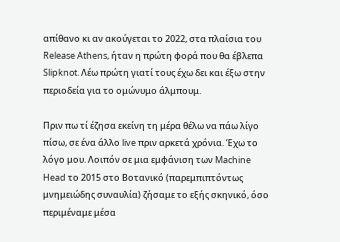απίθανο κι αν ακούγεται το 2022, στα πλαίσια του Release Athens, ήταν η πρώτη φορά που θα έβλεπα Slipknot. Λέω πρώτη γιατί τους έχω δει και έξω στην περιοδεία για το ομώνυμο άλμπουμ.

Πριν πω τί έζησα εκείνη τη μέρα θέλω να πάω λίγο πίσω, σε ένα άλλο live πριν αρκετά χρόνια. Έχω το λόγο μου. Λοιπόν σε μια εμφάνιση των Machine Head το 2015 στο Βοτανικό (παρεμπιπτόντως μνημειώδης συναυλία) ζήσαμε το εξής σκηνικό, όσο περιμέναμε μέσα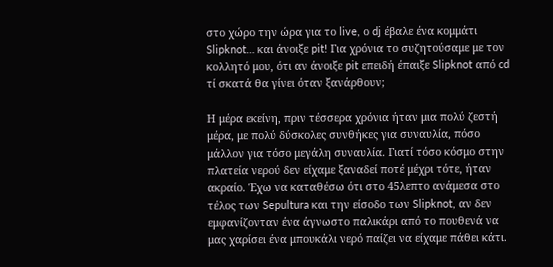στο χώρο την ώρα για το live, ο dj έβαλε ένα κομμάτι Slipknot… και άνοιξε pit! Για χρόνια το συζητούσαμε με τον κολλητό μου, ότι αν άνοιξε pit επειδή έπαιξε Slipknot από cd τί σκατά θα γίνει όταν ξανάρθουν;

Η μέρα εκείνη, πριν τέσσερα χρόνια ήταν μια πολύ ζεστή μέρα, με πολύ δύσκολες συνθήκες για συναυλία, πόσο μάλλον για τόσο μεγάλη συναυλία. Γιατί τόσο κόσμο στην πλατεία νερού δεν είχαμε ξαναδεί ποτέ μέχρι τότε, ήταν ακραίο. Έχω να καταθέσω ότι στο 45λεπτο ανάμεσα στο τέλος των Sepultura και την είσοδο των Slipknot, αν δεν εμφανίζονταν ένα άγνωστο παλικάρι από το πουθενά να μας χαρίσει ένα μπουκάλι νερό παίζει να είχαμε πάθει κάτι.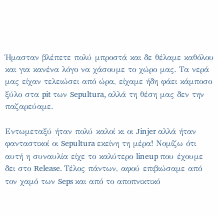Ήμασταν βλέπετε πολύ μπροστά και δε θέλαμε καθόλου και για κανένα λόγο να χάσουμε το χώρο μας. Τα νερά μας είχαν τελειώσει από ώρα, είχαμε ήδη φάει κάμποσο ξύλο στα pit των Sepultura, αλλά τη θέση μας δεν την παζαρεύαμε.

Εντωμεταξύ ήταν πολύ καλοί κι οι Jinjer αλλά ήταν φανταστικοί οι Sepultura εκείνη τη μέρα! Νομίζω ότι αυτή η συναυλία είχε το καλύτερο lineup που έχουμε δει στο Release. Τέλος πάντων, αφού επιβιώσαμε από τον χαμό των Seps και από το αποπνικτικό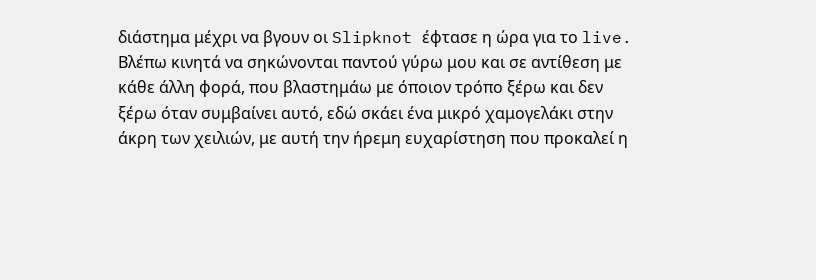διάστημα μέχρι να βγουν οι Slipknot έφτασε η ώρα για το live. Βλέπω κινητά να σηκώνονται παντού γύρω μου και σε αντίθεση με κάθε άλλη φορά, που βλαστημάω με όποιον τρόπο ξέρω και δεν ξέρω όταν συμβαίνει αυτό, εδώ σκάει ένα μικρό χαμογελάκι στην άκρη των χειλιών, με αυτή την ήρεμη ευχαρίστηση που προκαλεί η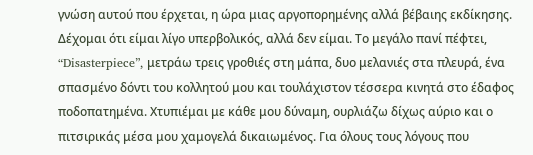γνώση αυτού που έρχεται, η ώρα μιας αργοπορημένης αλλά βέβαιης εκδίκησης. Δέχομαι ότι είμαι λίγο υπερβολικός, αλλά δεν είμαι. Το μεγάλο πανί πέφτει, “Disasterpiece”, μετράω τρεις γροθιές στη μάπα, δυο μελανιές στα πλευρά, ένα σπασμένο δόντι του κολλητού μου και τουλάχιστον τέσσερα κινητά στο έδαφος ποδοπατημένα. Χτυπιέμαι με κάθε μου δύναμη, ουρλιάζω δίχως αύριο και ο πιτσιρικάς μέσα μου χαμογελά δικαιωμένος. Για όλους τους λόγους που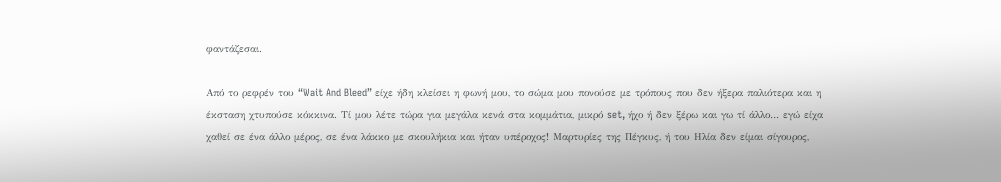φαντάζεσαι.

Από το ρεφρέν του “Wait And Bleed” είχε ήδη κλείσει η φωνή μου, το σώμα μου πονούσε με τρόπους που δεν ήξερα παλιότερα και η έκσταση χτυπούσε κόκκινα. Τί μου λέτε τώρα για μεγάλα κενά στα κομμάτια, μικρό set, ήχο ή δεν ξέρω και γω τί άλλο… εγώ είχα χαθεί σε ένα άλλο μέρος, σε ένα λάκκο με σκουλήκια και ήταν υπέροχος! Μαρτυρίες της Πέγκυς, ή του Ηλία δεν είμαι σίγουρος,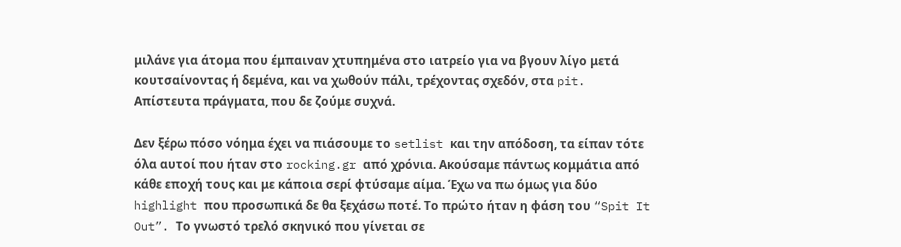μιλάνε για άτομα που έμπαιναν χτυπημένα στο ιατρείο για να βγουν λίγο μετά κουτσαίνοντας ή δεμένα, και να χωθούν πάλι, τρέχοντας σχεδόν, στα pit. Απίστευτα πράγματα, που δε ζούμε συχνά.

Δεν ξέρω πόσο νόημα έχει να πιάσουμε το setlist και την απόδοση, τα είπαν τότε όλα αυτοί που ήταν στο rocking.gr από χρόνια. Ακούσαμε πάντως κομμάτια από κάθε εποχή τους και με κάποια σερί φτύσαμε αίμα. Έχω να πω όμως για δύο highlight που προσωπικά δε θα ξεχάσω ποτέ. Το πρώτο ήταν η φάση του “Spit It Out”. Το γνωστό τρελό σκηνικό που γίνεται σε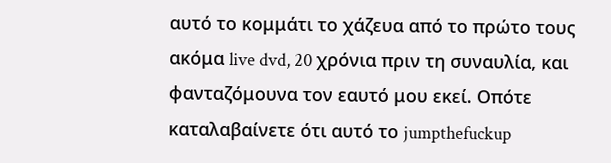αυτό το κομμάτι το χάζευα από το πρώτο τους ακόμα live dvd, 20 χρόνια πριν τη συναυλία, και φανταζόμουνα τον εαυτό μου εκεί. Οπότε καταλαβαίνετε ότι αυτό το jumpthefuckup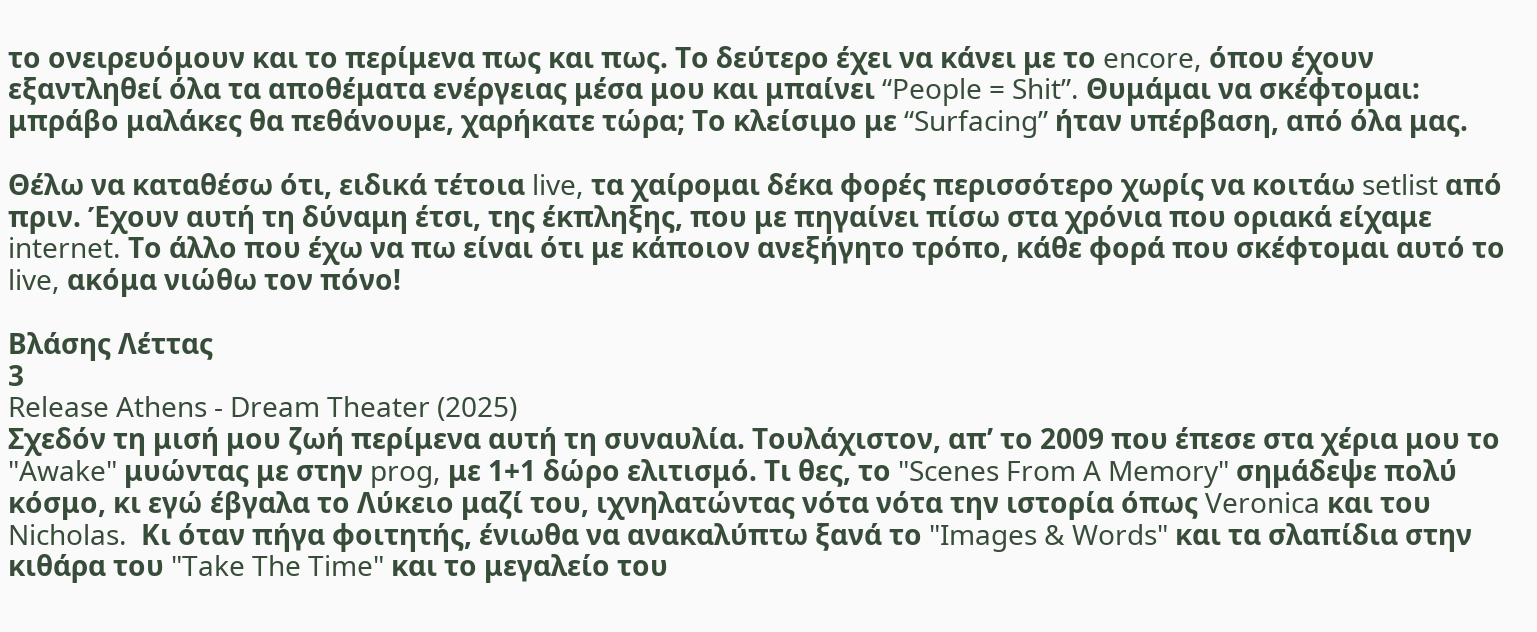το ονειρευόμουν και το περίμενα πως και πως. Το δεύτερο έχει να κάνει με το encore, όπου έχουν εξαντληθεί όλα τα αποθέματα ενέργειας μέσα μου και μπαίνει “People = Shit”. Θυμάμαι να σκέφτομαι: μπράβο μαλάκες θα πεθάνουμε, χαρήκατε τώρα; Το κλείσιμο με “Surfacing” ήταν υπέρβαση, από όλα μας.

Θέλω να καταθέσω ότι, ειδικά τέτοια live, τα χαίρομαι δέκα φορές περισσότερο χωρίς να κοιτάω setlist από πριν. Έχουν αυτή τη δύναμη έτσι, της έκπληξης, που με πηγαίνει πίσω στα χρόνια που οριακά είχαμε internet. Το άλλο που έχω να πω είναι ότι με κάποιον ανεξήγητο τρόπο, κάθε φορά που σκέφτομαι αυτό το live, ακόμα νιώθω τον πόνο!

Βλάσης Λέττας
3
Release Athens - Dream Theater (2025)
Σχεδόν τη μισή μου ζωή περίμενα αυτή τη συναυλία. Τουλάχιστον, απ’ το 2009 που έπεσε στα χέρια μου το "Awake" μυώντας με στην prog, με 1+1 δώρο ελιτισμό. Τι θες, το "Scenes From A Memory" σημάδεψε πολύ κόσμο, κι εγώ έβγαλα το Λύκειο μαζί του, ιχνηλατώντας νότα νότα την ιστορία όπως Veronica και του Nicholas.  Kι όταν πήγα φοιτητής, ένιωθα να ανακαλύπτω ξανά το "Images & Words" και τα σλαπίδια στην κιθάρα του "Take The Time" και το μεγαλείο του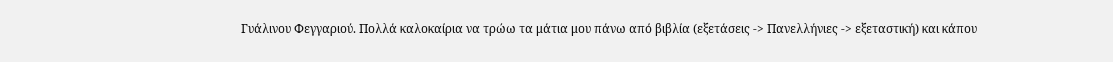Γυάλινου Φεγγαριού. Πολλά καλοκαίρια να τρώω τα μάτια μου πάνω από βιβλία (εξετάσεις -> Πανελλήνιες -> εξεταστική) και κάπου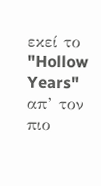εκεί το "Hollow Years" απ’ τον πιο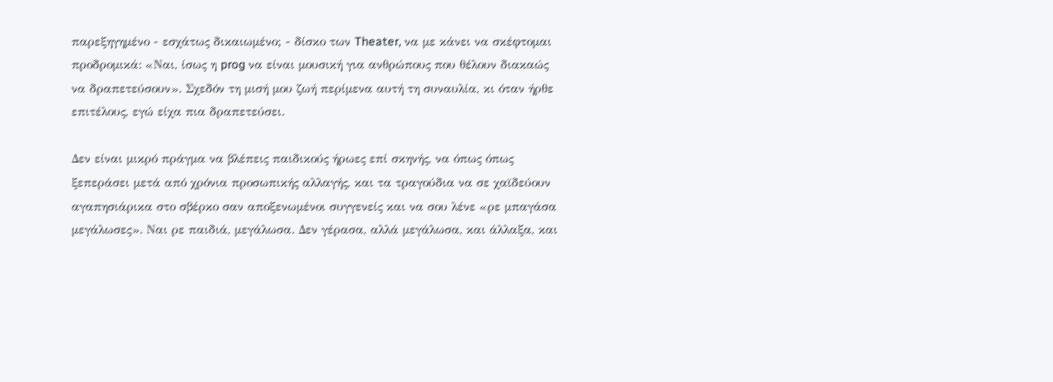παρεξηγημένο - εσχάτως δικαιωμένο; - δίσκο των Theater, να με κάνει να σκέφτομαι προδρομικά: «Ναι, ίσως η prog να είναι μουσική για ανθρώπους που θέλουν διακαώς να δραπετεύσουν». Σχεδόν τη μισή μου ζωή περίμενα αυτή τη συναυλία, κι όταν ήρθε επιτέλους, εγώ είχα πια δραπετεύσει.

Δεν είναι μικρό πράγμα να βλέπεις παιδικούς ήρωες επί σκηνής, να όπως όπως ξεπεράσει μετά από χρόνια προσωπικής αλλαγής, και τα τραγούδια να σε χαϊδεύουν αγαπησιάρικα στο σβέρκο σαν αποξενωμένοι συγγενείς και να σου λένε «ρε μπαγάσα μεγάλωσες». Ναι ρε παιδιά, μεγάλωσα. Δεν γέρασα, αλλά μεγάλωσα, και άλλαξα, και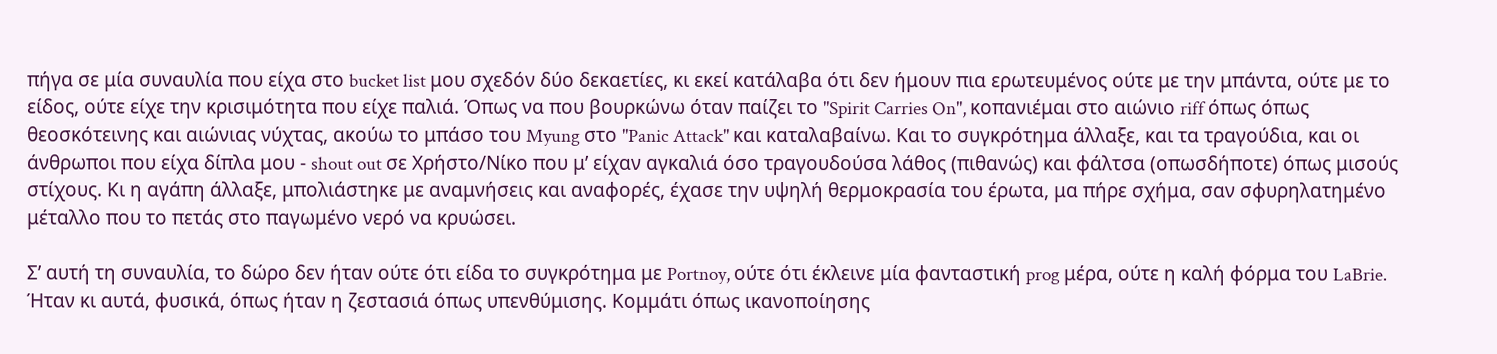πήγα σε μία συναυλία που είχα στο bucket list μου σχεδόν δύο δεκαετίες, κι εκεί κατάλαβα ότι δεν ήμουν πια ερωτευμένος ούτε με την μπάντα, ούτε με το είδος, ούτε είχε την κρισιμότητα που είχε παλιά. Όπως να που βουρκώνω όταν παίζει το "Spirit Carries On", κοπανιέμαι στο αιώνιο riff όπως όπως θεοσκότεινης και αιώνιας νύχτας, ακούω το μπάσο του Myung στο "Panic Attack" και καταλαβαίνω. Και το συγκρότημα άλλαξε, και τα τραγούδια, και οι άνθρωποι που είχα δίπλα μου - shout out σε Χρήστο/Νίκο που μ’ είχαν αγκαλιά όσο τραγουδούσα λάθος (πιθανώς) και φάλτσα (οπωσδήποτε) όπως μισούς στίχους. Κι η αγάπη άλλαξε, μπολιάστηκε με αναμνήσεις και αναφορές, έχασε την υψηλή θερμοκρασία του έρωτα, μα πήρε σχήμα, σαν σφυρηλατημένο μέταλλο που το πετάς στο παγωμένο νερό να κρυώσει.

Σ’ αυτή τη συναυλία, το δώρο δεν ήταν ούτε ότι είδα το συγκρότημα με Portnoy, ούτε ότι έκλεινε μία φανταστική prog μέρα, ούτε η καλή φόρμα του LaBrie. Ήταν κι αυτά, φυσικά, όπως ήταν η ζεστασιά όπως υπενθύμισης. Κομμάτι όπως ικανοποίησης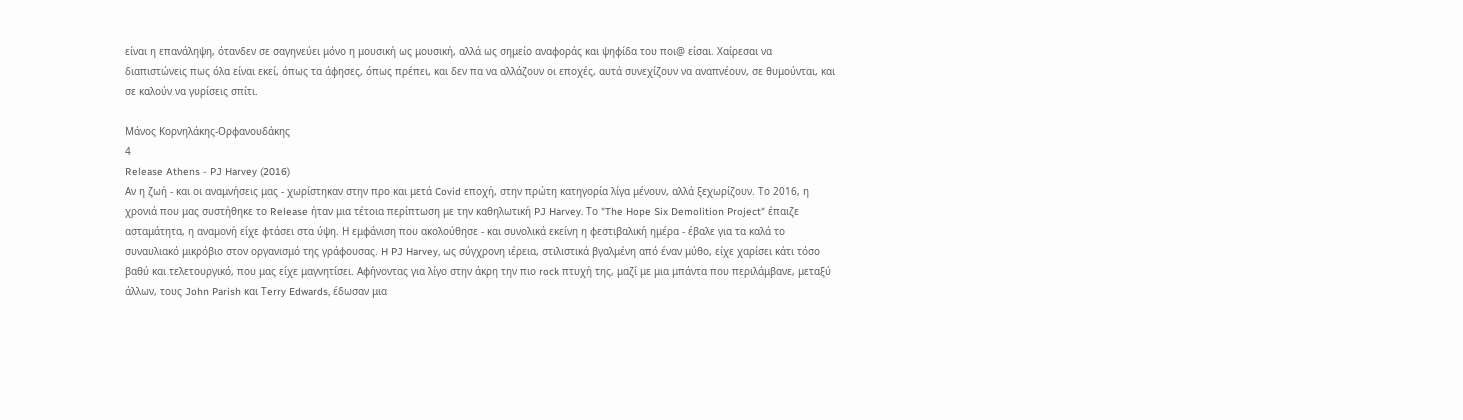είναι η επανάληψη, ότανδεν σε σαγηνεύει μόνο η μουσική ως μουσική, αλλά ως σημείο αναφοράς και ψηφίδα του ποι@ είσαι. Χαίρεσαι να διαπιστώνεις πως όλα είναι εκεί, όπως τα άφησες, όπως πρέπει, και δεν πα να αλλάζουν οι εποχές, αυτά συνεχίζουν να αναπνέουν, σε θυμούνται, και σε καλούν να γυρίσεις σπίτι.

Μάνος Κορνηλάκης-Ορφανουδάκης
4
Release Athens - PJ Harvey (2016)
Αν η ζωή - και οι αναμνήσεις μας - χωρίστηκαν στην προ και μετά Covid εποχή, στην πρώτη κατηγορία λίγα μένουν, αλλά ξεχωρίζουν. Το 2016, η χρονιά που μας συστήθηκε το Release ήταν μια τέτοια περίπτωση με την καθηλωτική PJ Harvey. Το "The Hope Six Demolition Project" έπαιζε ασταμάτητα, η αναμονή είχε φτάσει στα ύψη. Η εμφάνιση που ακολούθησε - και συνολικά εκείνη η φεστιβαλική ημέρα - έβαλε για τα καλά το συναυλιακό μικρόβιο στον οργανισμό της γράφουσας. H PJ Harvey, ως σύγχρονη ιέρεια, στιλιστικά βγαλμένη από έναν μύθο, είχε χαρίσει κάτι τόσο βαθύ και τελετουργικό, που μας είχε μαγνητίσει. Αφήνοντας για λίγο στην άκρη την πιο rock πτυχή της, μαζί με μια μπάντα που περιλάμβανε, μεταξύ άλλων, τους John Parish και Τerry Edwards, έδωσαν μια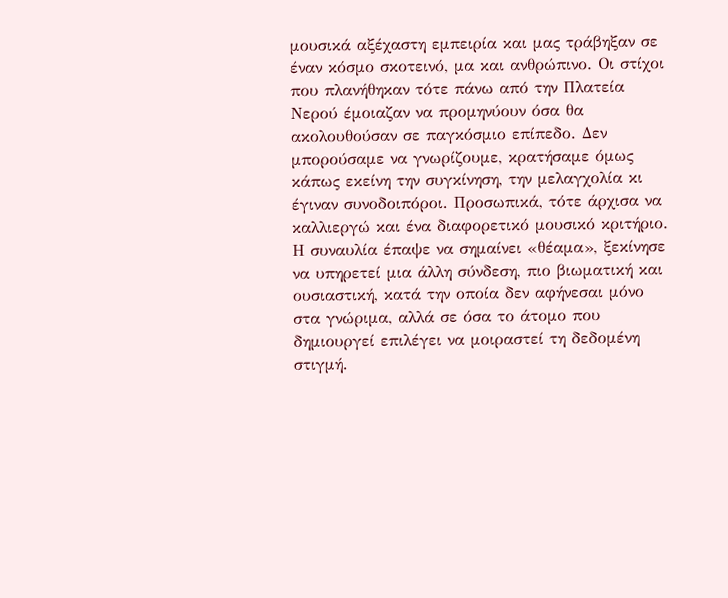μουσικά αξέχαστη εμπειρία και μας τράβηξαν σε έναν κόσμο σκοτεινό, μα και ανθρώπινο. Οι στίχοι που πλανήθηκαν τότε πάνω από την Πλατεία Νερού έμοιαζαν να προμηνύουν όσα θα ακολουθούσαν σε παγκόσμιο επίπεδο. Δεν μπορούσαμε να γνωρίζουμε, κρατήσαμε όμως κάπως εκείνη την συγκίνηση, την μελαγχολία κι έγιναν συνοδοιπόροι. Προσωπικά, τότε άρχισα να καλλιεργώ και ένα διαφορετικό μουσικό κριτήριο. Η συναυλία έπαψε να σημαίνει «θέαμα», ξεκίνησε να υπηρετεί μια άλλη σύνδεση, πιο βιωματική και ουσιαστική, κατά την οποία δεν αφήνεσαι μόνο στα γνώριμα, αλλά σε όσα το άτομο που δημιουργεί επιλέγει να μοιραστεί τη δεδομένη στιγμή.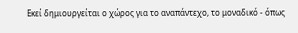Εκεί δημιουργείται ο χώρος για το αναπάντεχο, το μοναδικό - όπως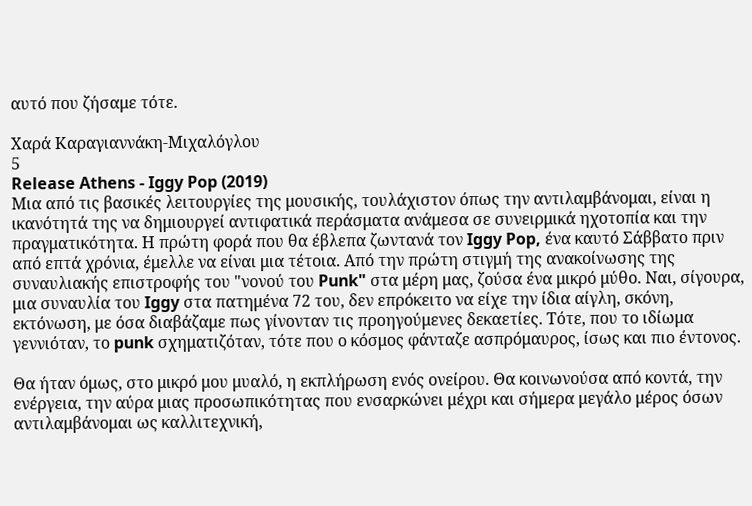αυτό που ζήσαμε τότε.

Χαρά Καραγιαννάκη-Μιχαλόγλου
5
Release Athens - Iggy Pop (2019)
Μια από τις βασικές λειτουργίες της μουσικής, τουλάχιστον όπως την αντιλαμβάνομαι, είναι η ικανότητά της να δημιουργεί αντιφατικά περάσματα ανάμεσα σε συνειρμικά ηχοτοπία και την πραγματικότητα. Η πρώτη φορά που θα έβλεπα ζωντανά τον Iggy Pop, ένα καυτό Σάββατο πριν από επτά χρόνια, έμελλε να είναι μια τέτοια. Από την πρώτη στιγμή της ανακοίνωσης της συναυλιακής επιστροφής του "νονού του Punk" στα μέρη μας, ζούσα ένα μικρό μύθο. Ναι, σίγουρα, μια συναυλία του Iggy στα πατημένα 72 του, δεν επρόκειτο να είχε την ίδια αίγλη, σκόνη, εκτόνωση, με όσα διαβάζαμε πως γίνονταν τις προηγούμενες δεκαετίες. Τότε, που το ιδίωμα γεννιόταν, το punk σχηματιζόταν, τότε που ο κόσμος φάνταζε ασπρόμαυρος, ίσως και πιο έντονος.

Θα ήταν όμως, στο μικρό μου μυαλό, η εκπλήρωση ενός ονείρου. Θα κοινωνούσα από κοντά, την ενέργεια, την αύρα μιας προσωπικότητας που ενσαρκώνει μέχρι και σήμερα μεγάλο μέρος όσων αντιλαμβάνομαι ως καλλιτεχνική,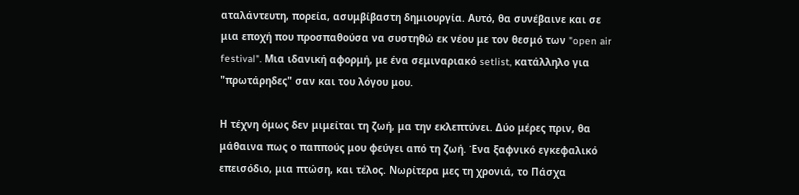αταλάντευτη, πορεία, ασυμβίβαστη δημιουργία. Αυτό, θα συνέβαινε και σε μια εποχή που προσπαθούσα να συστηθώ εκ νέου με τον θεσμό των "open air festival". Μια ιδανική αφορμή, με ένα σεμιναριακό setlist, κατάλληλο για "πρωτάρηδες" σαν και του λόγου μου.

Η τέχνη όμως δεν μιμείται τη ζωή, μα την εκλεπτύνει. Δύο μέρες πριν, θα μάθαινα πως ο παππούς μου φεύγει από τη ζωή. Ένα ξαφνικό εγκεφαλικό επεισόδιο, μια πτώση, και τέλος. Νωρίτερα μες τη χρονιά, το Πάσχα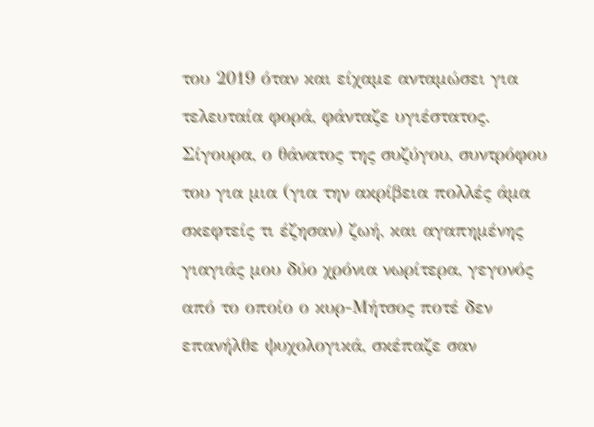του 2019 όταν και είχαμε ανταμώσει για τελευταία φορά, φάνταζε υγιέστατος. Σίγουρα, ο θάνατος της συζύγου, συντρόφου του για μια (για την ακρίβεια πολλές άμα σκεφτείς τι έζησαν) ζωή, και αγαπημένης γιαγιάς μου δύο χρόνια νωρίτερα, γεγονός από το οποίο ο κυρ-Μήτσος ποτέ δεν επανήλθε ψυχολογικά, σκέπαζε σαν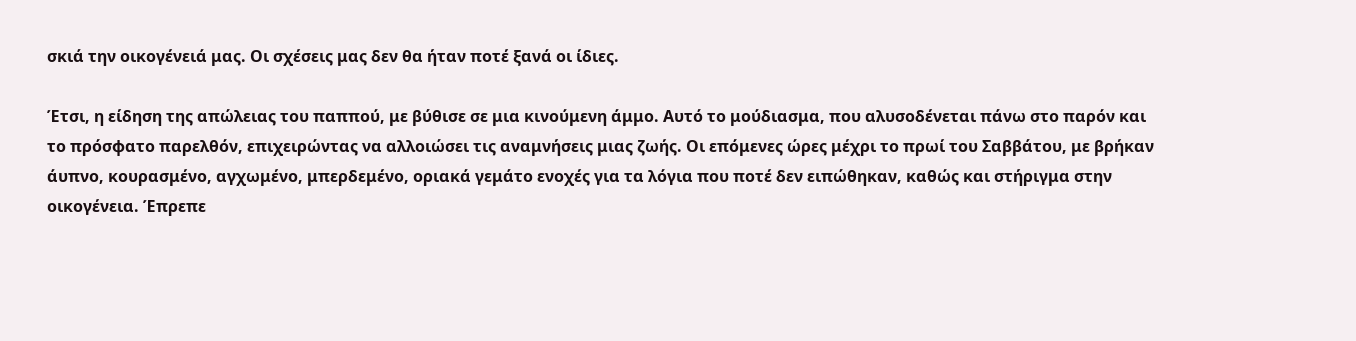σκιά την οικογένειά μας. Οι σχέσεις μας δεν θα ήταν ποτέ ξανά οι ίδιες.

Έτσι, η είδηση της απώλειας του παππού, με βύθισε σε μια κινούμενη άμμο. Αυτό το μούδιασμα, που αλυσοδένεται πάνω στο παρόν και το πρόσφατο παρελθόν, επιχειρώντας να αλλοιώσει τις αναμνήσεις μιας ζωής. Οι επόμενες ώρες μέχρι το πρωί του Σαββάτου, με βρήκαν άυπνο, κουρασμένο, αγχωμένο, μπερδεμένο, οριακά γεμάτο ενοχές για τα λόγια που ποτέ δεν ειπώθηκαν, καθώς και στήριγμα στην οικογένεια. Έπρεπε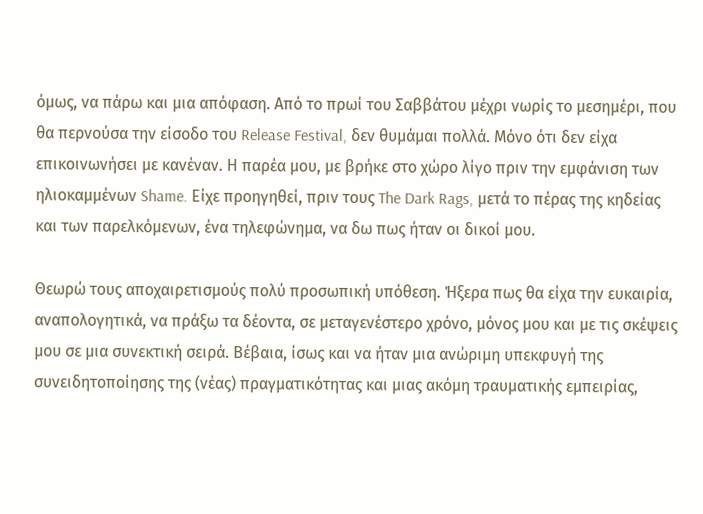όμως, να πάρω και μια απόφαση. Από το πρωί του Σαββάτου μέχρι νωρίς το μεσημέρι, που θα περνούσα την είσοδο του Release Festival, δεν θυμάμαι πολλά. Μόνο ότι δεν είχα επικοινωνήσει με κανέναν. Η παρέα μου, με βρήκε στο χώρο λίγο πριν την εμφάνιση των ηλιοκαμμένων Shame. Είχε προηγηθεί, πριν τους The Dark Rags, μετά το πέρας της κηδείας και των παρελκόμενων, ένα τηλεφώνημα, να δω πως ήταν οι δικοί μου.

Θεωρώ τους αποχαιρετισμούς πολύ προσωπική υπόθεση. Ήξερα πως θα είχα την ευκαιρία, αναπολογητικά, να πράξω τα δέοντα, σε μεταγενέστερο χρόνο, μόνος μου και με τις σκέψεις μου σε μια συνεκτική σειρά. Βέβαια, ίσως και να ήταν μια ανώριμη υπεκφυγή της συνειδητοποίησης της (νέας) πραγματικότητας και μιας ακόμη τραυματικής εμπειρίας,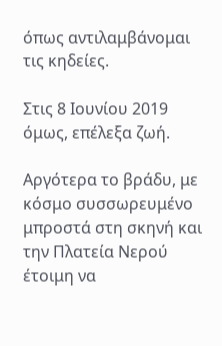όπως αντιλαμβάνομαι τις κηδείες.

Στις 8 Ιουνίου 2019 όμως, επέλεξα ζωή.

Αργότερα το βράδυ, με κόσμο συσσωρευμένο μπροστά στη σκηνή και την Πλατεία Νερού έτοιμη να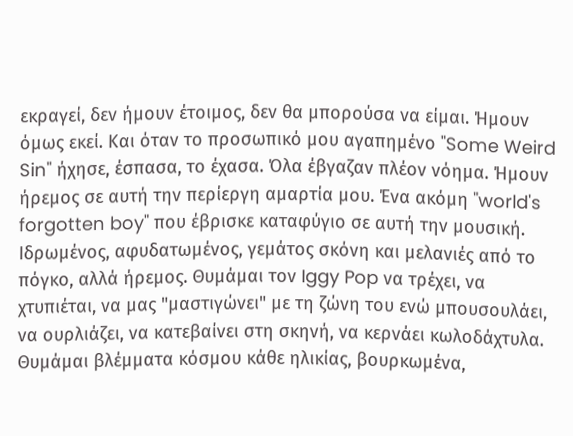εκραγεί, δεν ήμουν έτοιμος, δεν θα μπορούσα να είμαι. Ήμουν όμως εκεί. Και όταν το προσωπικό μου αγαπημένο "Some Weird Sin" ήχησε, έσπασα, το έχασα. Όλα έβγαζαν πλέον νόημα. Ήμουν ήρεμος σε αυτή την περίεργη αμαρτία μου. Ένα ακόμη "world's forgotten boy" που έβρισκε καταφύγιο σε αυτή την μουσική. Ιδρωμένος, αφυδατωμένος, γεμάτος σκόνη και μελανιές από το πόγκο, αλλά ήρεμος. Θυμάμαι τον Iggy Pop να τρέχει, να χτυπιέται, να μας "μαστιγώνει" με τη ζώνη του ενώ μπουσουλάει, να ουρλιάζει, να κατεβαίνει στη σκηνή, να κερνάει κωλοδάχτυλα. Θυμάμαι βλέμματα κόσμου κάθε ηλικίας, βουρκωμένα,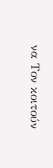να Τον κοιτούν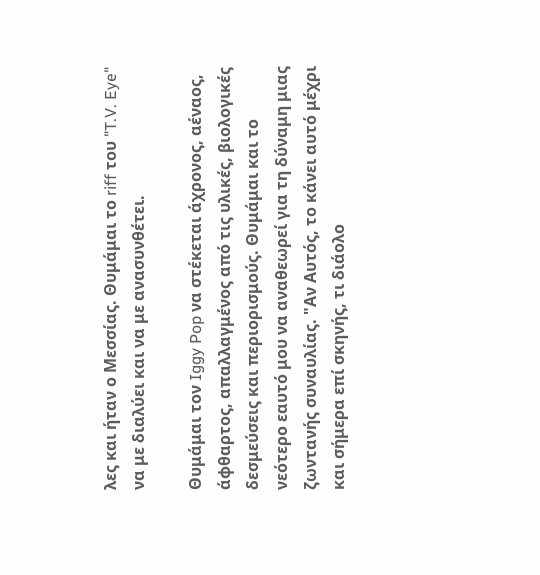λες και ήταν ο Μεσσίας. Θυμάμαι το riff του "T.V. Eye" να με διαλύει και να με ανασυνθέτει.

Θυμάμαι τον Iggy Pop να στέκεται άχρονος, αέναος, άφθαρτος, απαλλαγμένος από τις υλικές, βιολογικές δεσμεύσεις και περιορισμούς. Θυμάμαι και το νεότερο εαυτό μου να αναθεωρεί για τη δύναμη μιας ζωντανής συναυλίας. "Αν Αυτός, το κάνει αυτό μέχρι και σήμερα επί σκηνής, τι διάολο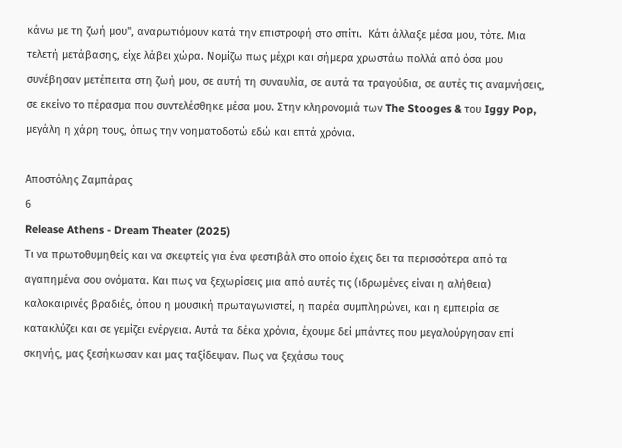κάνω με τη ζωή μου", αναρωτιόμουν κατά την επιστροφή στο σπίτι.  Κάτι άλλαξε μέσα μου, τότε. Μια τελετή μετάβασης, είχε λάβει χώρα. Νομίζω πως μέχρι και σήμερα χρωστάω πολλά από όσα μου συνέβησαν μετέπειτα στη ζωή μου, σε αυτή τη συναυλία, σε αυτά τα τραγούδια, σε αυτές τις αναμνήσεις, σε εκείνο το πέρασμα που συντελέσθηκε μέσα μου. Στην κληρονομιά των The Stooges & του Iggy Pop, μεγάλη η χάρη τους, όπως την νοηματοδοτώ εδώ και επτά χρόνια.

Αποστόλης Ζαμπάρας
6
Release Athens - Dream Theater (2025)
Τι να πρωτοθυμηθείς και να σκεφτείς για ένα φεστιβάλ στο οποίο έχεις δει τα περισσότερα από τα αγαπημένα σου ονόματα. Και πως να ξεχωρίσεις μια από αυτές τις (ιδρωμένες είναι η αλήθεια) καλοκαιρινές βραδιές, όπου η μουσική πρωταγωνιστεί, η παρέα συμπληρώνει, και η εμπειρία σε κατακλύζει και σε γεμίζει ενέργεια. Αυτά τα δέκα χρόνια, έχουμε δεί μπάντες που μεγαλούργησαν επί σκηνής, μας ξεσήκωσαν και μας ταξίδεψαν. Πως να ξεχάσω τους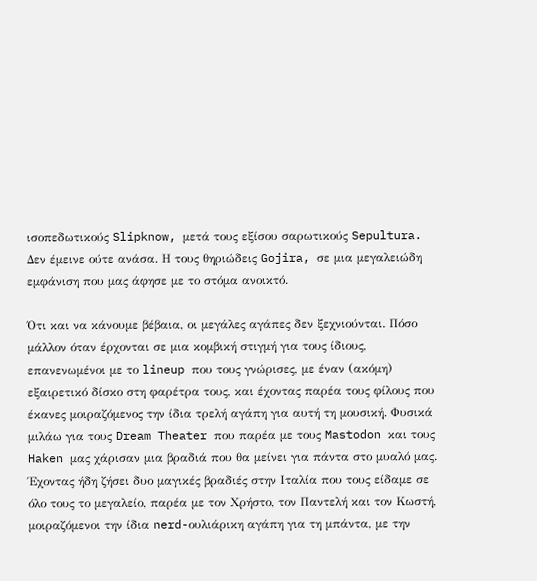ισοπεδωτικούς Slipknow, μετά τους εξίσου σαρωτικούς Sepultura. Δεν έμεινε ούτε ανάσα. Η τους θηριώδεις Gojira, σε μια μεγαλειώδη εμφάνιση που μας άφησε με το στόμα ανοικτό.

Ότι και να κάνουμε βέβαια, οι μεγάλες αγάπες δεν ξεχνιούνται. Πόσο μάλλον όταν έρχονται σε μια κομβική στιγμή για τους ίδιους, επανενωμένοι με το lineup που τους γνώρισες, με έναν (ακόμη) εξαιρετικό δίσκο στη φαρέτρα τους, και έχοντας παρέα τους φίλους που έκανες μοιραζόμενος την ίδια τρελή αγάπη για αυτή τη μουσική. Φυσικά μιλάω για τους Dream Theater που παρέα με τους Mastodon και τους Haken μας χάρισαν μια βραδιά που θα μείνει για πάντα στο μυαλό μας. Έχοντας ήδη ζήσει δυο μαγικές βραδιές στην Ιταλία που τους είδαμε σε όλο τους το μεγαλείο, παρέα με τον Χρήστο, τον Παντελή και τον Κωστή, μοιραζόμενοι την ίδια nerd-ουλιάρικη αγάπη για τη μπάντα, με την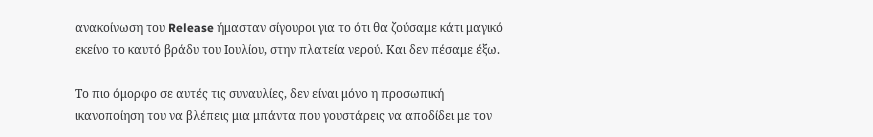ανακοίνωση του Release ήμασταν σίγουροι για το ότι θα ζούσαμε κάτι μαγικό εκείνο το καυτό βράδυ του Ιουλίου, στην πλατεία νερού. Και δεν πέσαμε έξω.

Το πιο όμορφο σε αυτές τις συναυλίες, δεν είναι μόνο η προσωπική ικανοποίηση του να βλέπεις μια μπάντα που γουστάρεις να αποδίδει με τον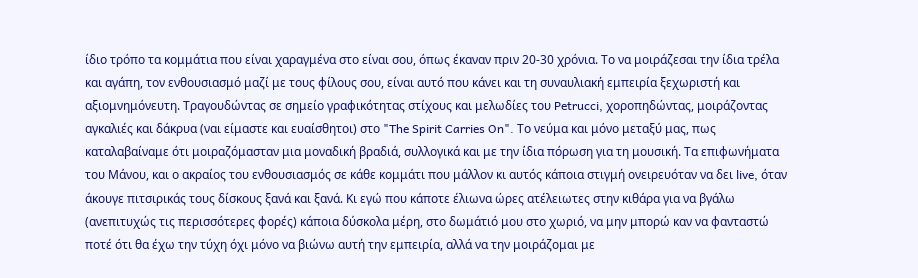ίδιο τρόπο τα κομμάτια που είναι χαραγμένα στο είναι σου, όπως έκαναν πριν 20-30 χρόνια. Το να μοιράζεσαι την ίδια τρέλα και αγάπη, τον ενθουσιασμό μαζί με τους φίλους σου, είναι αυτό που κάνει και τη συναυλιακή εμπειρία ξεχωριστή και αξιομνημόνευτη. Τραγουδώντας σε σημείο γραφικότητας στίχους και μελωδίες του Petrucci, χοροπηδώντας, μοιράζοντας αγκαλιές και δάκρυα (ναι είμαστε και ευαίσθητοι) στο "The Spirit Carries On". Το νεύμα και μόνο μεταξύ μας, πως καταλαβαίναμε ότι μοιραζόμασταν μια μοναδική βραδιά, συλλογικά και με την ίδια πόρωση για τη μουσική. Τα επιφωνήματα του Μάνου, και ο ακραίος του ενθουσιασμός σε κάθε κομμάτι που μάλλον κι αυτός κάποια στιγμή ονειρευόταν να δει live, όταν άκουγε πιτσιρικάς τους δίσκους ξανά και ξανά. Κι εγώ που κάποτε έλιωνα ώρες ατέλειωτες στην κιθάρα για να βγάλω (ανεπιτυχώς τις περισσότερες φορές) κάποια δύσκολα μέρη, στο δωμάτιό μου στο χωριό, να μην μπορώ καν να φανταστώ ποτέ ότι θα έχω την τύχη όχι μόνο να βιώνω αυτή την εμπειρία, αλλά να την μοιράζομαι με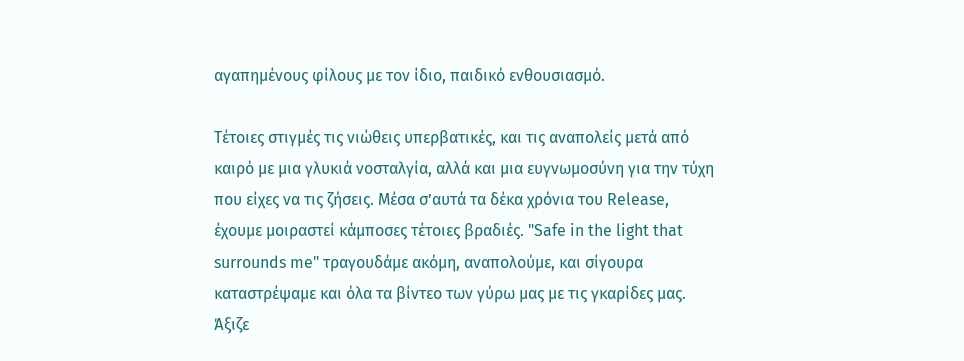αγαπημένους φίλους με τον ίδιο, παιδικό ενθουσιασμό.

Τέτοιες στιγμές τις νιώθεις υπερβατικές, και τις αναπολείς μετά από καιρό με μια γλυκιά νοσταλγία, αλλά και μια ευγνωμοσύνη για την τύχη που είχες να τις ζήσεις. Μέσα σ’αυτά τα δέκα χρόνια του Release, έχουμε μοιραστεί κάμποσες τέτοιες βραδιές. "Safe in the light that surrounds me" τραγουδάμε ακόμη, αναπολούμε, και σίγουρα καταστρέψαμε και όλα τα βίντεο των γύρω μας με τις γκαρίδες μας. Άξιζε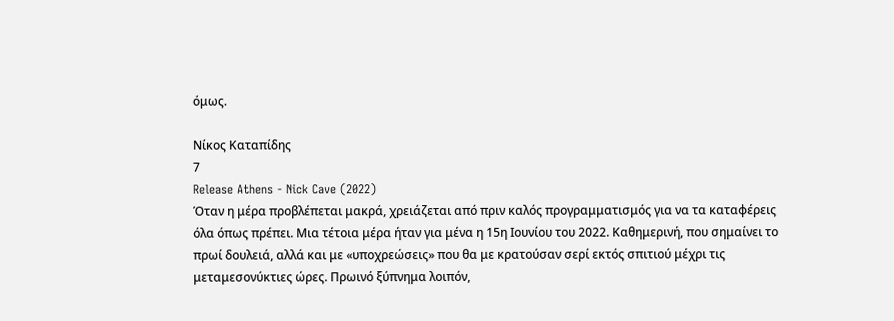όμως.

Νίκος Καταπίδης
7
Release Athens - Nick Cave (2022)
Όταν η μέρα προβλέπεται μακρά, χρειάζεται από πριν καλός προγραμματισμός για να τα καταφέρεις όλα όπως πρέπει. Μια τέτοια μέρα ήταν για μένα η 15η Ιουνίου του 2022. Καθημερινή, που σημαίνει το πρωί δουλειά, αλλά και με «υποχρεώσεις» που θα με κρατούσαν σερί εκτός σπιτιού μέχρι τις μεταμεσονύκτιες ώρες. Πρωινό ξύπνημα λοιπόν,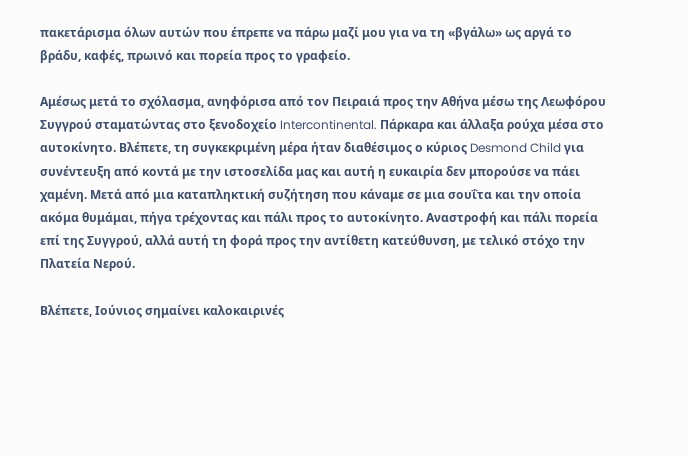πακετάρισμα όλων αυτών που έπρεπε να πάρω μαζί μου για να τη «βγάλω» ως αργά το βράδυ, καφές, πρωινό και πορεία προς το γραφείο.

Αμέσως μετά το σχόλασμα, ανηφόρισα από τον Πειραιά προς την Αθήνα μέσω της Λεωφόρου Συγγρού σταματώντας στο ξενοδοχείο Intercontinental. Πάρκαρα και άλλαξα ρούχα μέσα στο αυτοκίνητο. Βλέπετε, τη συγκεκριμένη μέρα ήταν διαθέσιμος ο κύριος Desmond Child για συνέντευξη από κοντά με την ιστοσελίδα μας και αυτή η ευκαιρία δεν μπορούσε να πάει χαμένη. Μετά από μια καταπληκτική συζήτηση που κάναμε σε μια σουΐτα και την οποία ακόμα θυμάμαι, πήγα τρέχοντας και πάλι προς το αυτοκίνητο. Αναστροφή και πάλι πορεία επί της Συγγρού, αλλά αυτή τη φορά προς την αντίθετη κατεύθυνση, με τελικό στόχο την Πλατεία Νερού.

Βλέπετε, Ιούνιος σημαίνει καλοκαιρινές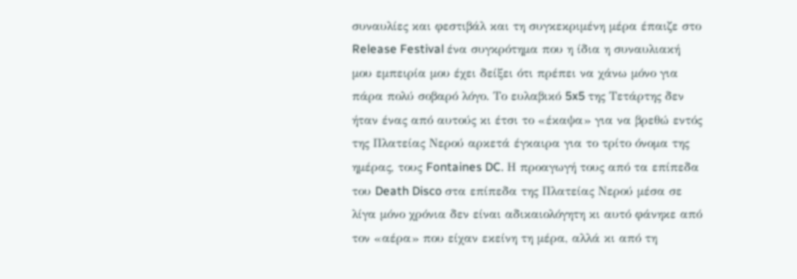συναυλίες και φεστιβάλ και τη συγκεκριμένη μέρα έπαιζε στο Release Festival ένα συγκρότημα που η ίδια η συναυλιακή μου εμπειρία μου έχει δείξει ότι πρέπει να χάνω μόνο για πάρα πολύ σοβαρό λόγο. Το ευλαβικό 5x5 της Τετάρτης δεν ήταν ένας από αυτούς κι έτσι το «έκαψα» για να βρεθώ εντός της Πλατείας Νερού αρκετά έγκαιρα για το τρίτο όνομα της ημέρας, τους Fontaines DC. Η προαγωγή τους από τα επίπεδα του Death Disco στα επίπεδα της Πλατείας Νερού μέσα σε λίγα μόνο χρόνια δεν είναι αδικαιολόγητη κι αυτό φάνηκε από τον «αέρα» που είχαν εκείνη τη μέρα, αλλά κι από τη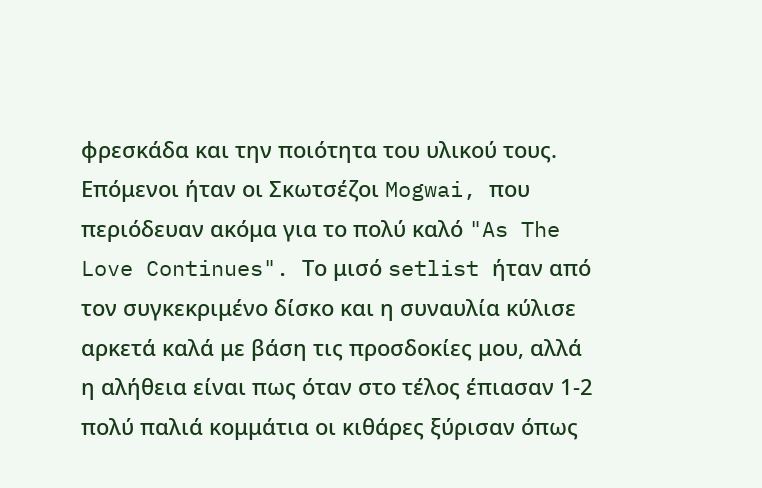φρεσκάδα και την ποιότητα του υλικού τους. Επόμενοι ήταν οι Σκωτσέζοι Mogwai, που περιόδευαν ακόμα για το πολύ καλό "As The Love Continues". Το μισό setlist ήταν από τον συγκεκριμένο δίσκο και η συναυλία κύλισε αρκετά καλά με βάση τις προσδοκίες μου, αλλά η αλήθεια είναι πως όταν στο τέλος έπιασαν 1-2 πολύ παλιά κομμάτια οι κιθάρες ξύρισαν όπως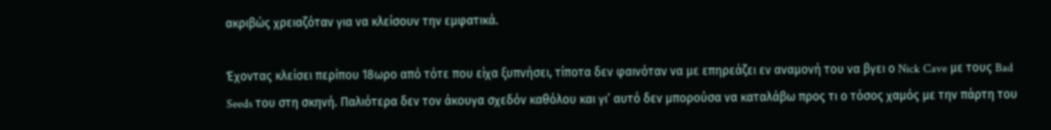ακριβώς χρειαζόταν για να κλείσουν την εμφατικά.

Έχοντας κλείσει περίπου 18ωρο από τότε που είχα ξυπνήσει, τίποτα δεν φαινόταν να με επηρεάζει εν αναμονή του να βγει ο Nick Cave με τους Bad Seeds του στη σκηνή. Παλιότερα δεν τον άκουγα σχεδόν καθόλου και γι’ αυτό δεν μπορούσα να καταλάβω προς τι ο τόσος χαμός με την πάρτη του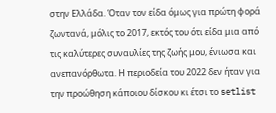στην Ελλάδα. Όταν τον είδα όμως για πρώτη φορά ζωντανά, μόλις το 2017, εκτός του ότι είδα μια από τις καλύτερες συναυλίες της ζωής μου, ένιωσα και ανεπανόρθωτα. Η περιοδεία του 2022 δεν ήταν για την προώθηση κάποιου δίσκου κι έτσι το setlist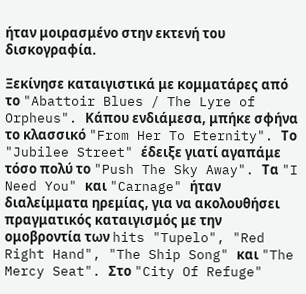ήταν μοιρασμένο στην εκτενή του δισκογραφία.

Ξεκίνησε καταιγιστικά με κομματάρες από το "Abattoir Blues / The Lyre of Orpheus". Κάπου ενδιάμεσα, μπήκε σφήνα το κλασσικό "From Her To Eternity". Το "Jubilee Street" έδειξε γιατί αγαπάμε τόσο πολύ το "Push The Sky Away". Τα "I Need You" και "Carnage" ήταν διαλείμματα ηρεμίας, για να ακολουθήσει πραγματικός καταιγισμός με την ομοβροντία των hits "Tupelo", "Red Right Hand", "The Ship Song" και "The Mercy Seat". Στο "City Of Refuge"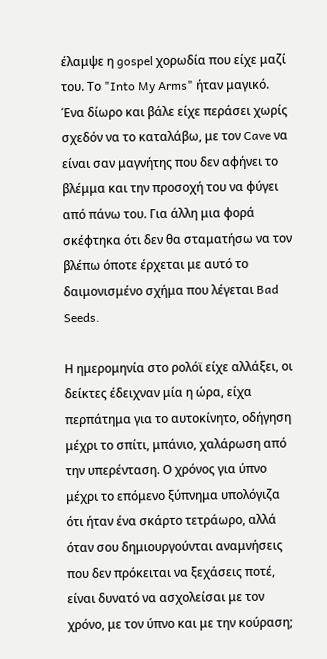έλαμψε η gospel χορωδία που είχε μαζί του. Το "Into My Arms" ήταν μαγικό. Ένα δίωρο και βάλε είχε περάσει χωρίς σχεδόν να το καταλάβω, με τον Cave να είναι σαν μαγνήτης που δεν αφήνει το βλέμμα και την προσοχή του να φύγει από πάνω του. Για άλλη μια φορά σκέφτηκα ότι δεν θα σταματήσω να τον βλέπω όποτε έρχεται με αυτό το δαιμονισμένο σχήμα που λέγεται Bad Seeds.

Η ημερομηνία στο ρολόϊ είχε αλλάξει, οι δείκτες έδειχναν μία η ώρα, είχα περπάτημα για το αυτοκίνητο, οδήγηση μέχρι το σπίτι, μπάνιο, χαλάρωση από την υπερένταση. Ο χρόνος για ύπνο μέχρι το επόμενο ξύπνημα υπολόγιζα ότι ήταν ένα σκάρτο τετράωρο, αλλά όταν σου δημιουργούνται αναμνήσεις που δεν πρόκειται να ξεχάσεις ποτέ, είναι δυνατό να ασχολείσαι με τον χρόνο, με τον ύπνο και με την κούραση;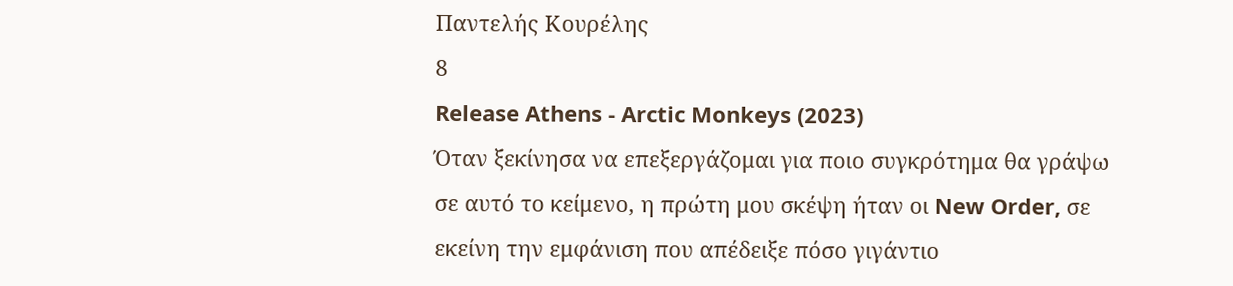Παντελής Κουρέλης
8
Release Athens - Arctic Monkeys (2023)
Όταν ξεκίνησα να επεξεργάζομαι για ποιο συγκρότημα θα γράψω σε αυτό το κείμενο, η πρώτη μου σκέψη ήταν οι New Order, σε εκείνη την εμφάνιση που απέδειξε πόσο γιγάντιο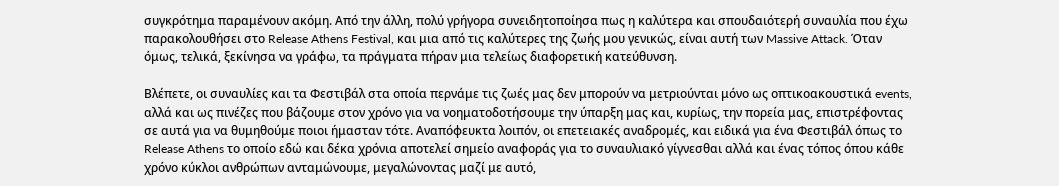συγκρότημα παραμένουν ακόμη. Από την άλλη, πολύ γρήγορα συνειδητοποίησα πως η καλύτερα και σπουδαιότερή συναυλία που έχω παρακολουθήσει στο Release Athens Festival, και μια από τις καλύτερες της ζωής μου γενικώς, είναι αυτή των Massive Attack. Όταν όμως, τελικά, ξεκίνησα να γράφω, τα πράγματα πήραν μια τελείως διαφορετική κατεύθυνση.

Βλέπετε, οι συναυλίες και τα Φεστιβάλ στα οποία περνάμε τις ζωές μας δεν μπορούν να μετριούνται μόνο ως οπτικοακουστικά events, αλλά και ως πινέζες που βάζουμε στον χρόνο για να νοηματοδοτήσουμε την ύπαρξη μας και, κυρίως, την πορεία μας, επιστρέφοντας σε αυτά για να θυμηθούμε ποιοι ήμασταν τότε. Αναπόφευκτα λοιπόν, οι επετειακές αναδρομές, και ειδικά για ένα Φεστιβάλ όπως το Release Athens το οποίο εδώ και δέκα χρόνια αποτελεί σημείο αναφοράς για το συναυλιακό γίγνεσθαι αλλά και ένας τόπος όπου κάθε χρόνο κύκλοι ανθρώπων ανταμώνουμε, μεγαλώνοντας μαζί με αυτό,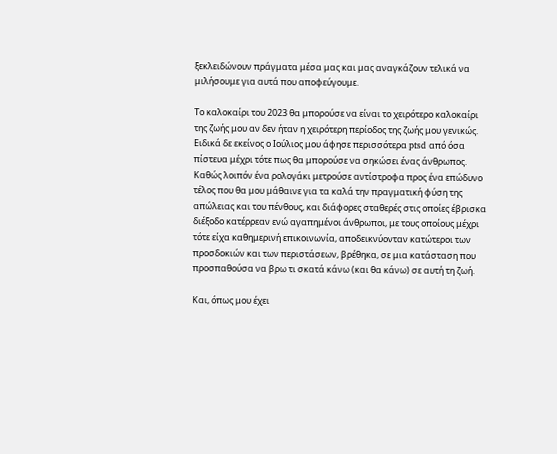ξεκλειδώνουν πράγματα μέσα μας και μας αναγκάζουν τελικά να μιλήσουμε για αυτά που αποφεύγουμε.

Το καλοκαίρι του 2023 θα μπορούσε να είναι το χειρότερο καλοκαίρι της ζωής μου αν δεν ήταν η χειρότερη περίοδος της ζωής μου γενικώς. Ειδικά δε εκείνος ο Ιούλιος μου άφησε περισσότερα ptsd από όσα πίστευα μέχρι τότε πως θα μπορούσε να σηκώσει ένας άνθρωπος. Καθώς λοιπόν ένα ρολογάκι μετρούσε αντίστροφα προς ένα επώδυνο τέλος που θα μου μάθαινε για τα καλά την πραγματική φύση της απώλειας και του πένθους, και διάφορες σταθερές στις οποίες έβρισκα διέξοδο κατέρρεαν ενώ αγαπημένοι άνθρωποι, με τους οποίους μέχρι τότε είχα καθημερινή επικοινωνία, αποδεικνύονταν κατώτεροι των προσδοκιών και των περιστάσεων, βρέθηκα, σε μια κατάσταση που προσπαθούσα να βρω τι σκατά κάνω (και θα κάνω) σε αυτή τη ζωή.

Και, όπως μου έχει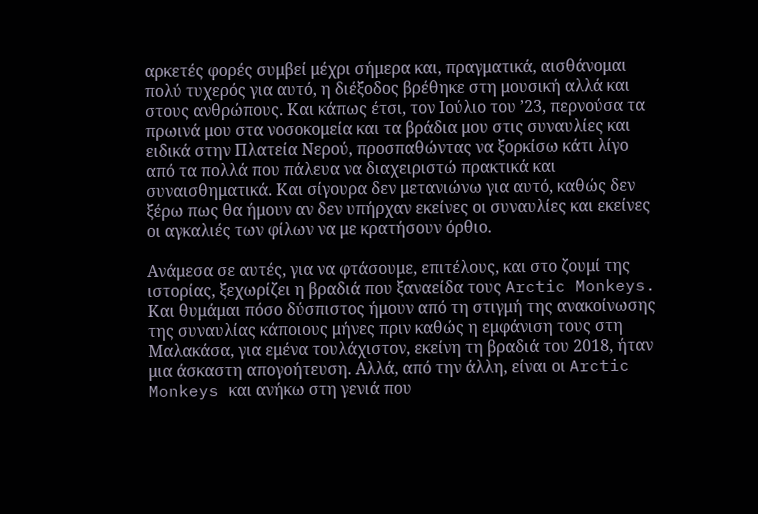αρκετές φορές συμβεί μέχρι σήμερα και, πραγματικά, αισθάνομαι πολύ τυχερός για αυτό, η διέξοδος βρέθηκε στη μουσική αλλά και στους ανθρώπους. Και κάπως έτσι, τον Ιούλιο του ’23, περνούσα τα πρωινά μου στα νοσοκομεία και τα βράδια μου στις συναυλίες και ειδικά στην Πλατεία Νερού, προσπαθώντας να ξορκίσω κάτι λίγο από τα πολλά που πάλευα να διαχειριστώ πρακτικά και συναισθηματικά. Και σίγουρα δεν μετανιώνω για αυτό, καθώς δεν ξέρω πως θα ήμουν αν δεν υπήρχαν εκείνες οι συναυλίες και εκείνες οι αγκαλιές των φίλων να με κρατήσουν όρθιο.

Ανάμεσα σε αυτές, για να φτάσουμε, επιτέλους, και στο ζουμί της ιστορίας, ξεχωρίζει η βραδιά που ξαναείδα τους Arctic Monkeys. Και θυμάμαι πόσο δύσπιστος ήμουν από τη στιγμή της ανακοίνωσης της συναυλίας κάποιους μήνες πριν καθώς η εμφάνιση τους στη Μαλακάσα, για εμένα τουλάχιστον, εκείνη τη βραδιά του 2018, ήταν μια άσκαστη απογοήτευση. Αλλά, από την άλλη, είναι οι Arctic Monkeys και ανήκω στη γενιά που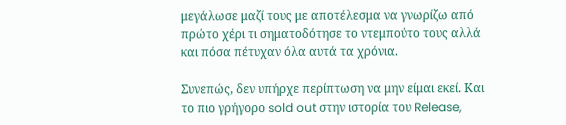μεγάλωσε μαζί τους με αποτέλεσμα να γνωρίζω από πρώτο χέρι τι σηματοδότησε το ντεμπούτο τους αλλά και πόσα πέτυχαν όλα αυτά τα χρόνια.

Συνεπώς, δεν υπήρχε περίπτωση να μην είμαι εκεί. Και το πιο γρήγορο sold out στην ιστορία του Release,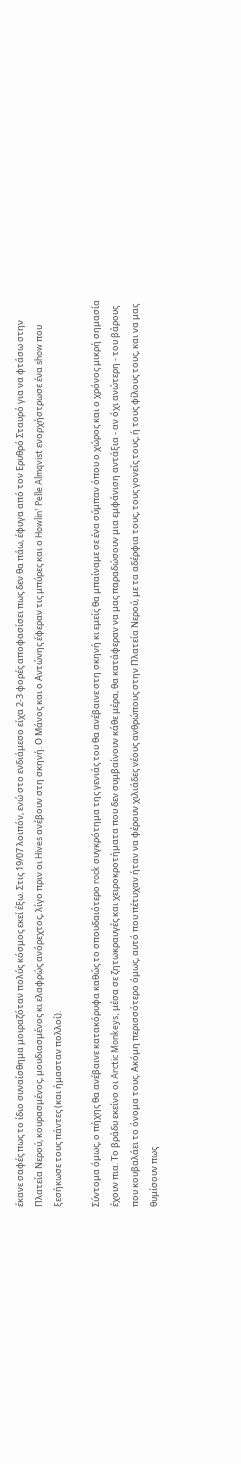έκανε σαφές πως το ίδιο συναίσθημα μοιραζόταν πολύς κόσμος εκεί έξω. Στις 19/07 λοιπόν, ενώ στο ενδιάμεσο είχα 2-3 φορές αποφασίσει πως δεν θα πάω, έφυγα από τον Ερυθρό Σταυρό για να φτάσω στην Πλατεία Νερού, κουρασμένος, μουδιασμένος κι ελαφρώς ανόρεχτος, λίγο πριν οι Hives ανέβουν στη σκηνή. Ο Μάνος και ο Αντώνης έφεραν τις μπύρες και ο Howlin' Pelle Almqvist ενορχήστρωσε ένα show που ξεσήκωσε τους πάντες (και ήμασταν πολλοί).

Σύντομα όμως, ο πήχης θα ανέβαινε κατακόρυφα καθώς το σπουδαιότερο rock συγκρότημα της γενιάς του θα ανέβαινε στη σκηνή κι εμείς θα μπαίναμε σε ένα σύμπαν όπου ο χώρος και ο χρόνος μικρή σημασία έχουν πια. Το βράδυ εκείνο οι Arctic Monkeys, μέσα σε ζητωκραυγές και χειροκροτήματα που δεν συμβαίνουν κάθε μέρα, θα κατάφεραν να μας παραδώσουν μια εμφάνιση αντάξια - αν όχι ανώτερη - του βάρους που κουβαλάει το όνομα τους. Ακόμη περισσότερο όμως, αυτό που πέτυχαν ήταν να φέρουν χιλιάδες νέους ανθρώπους στην Πλατεία Νερού, με τα αδέρφια τους, τους γονείς τους, ή τους φίλους τους, και να μας θυμίσουν πως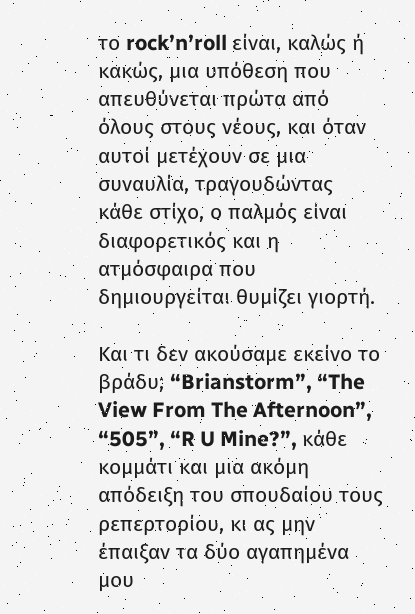το rock’n’roll είναι, καλώς ή κακώς, μια υπόθεση που απευθύνεται πρώτα από όλους στους νέους, και όταν αυτοί μετέχουν σε μια συναυλία, τραγουδώντας κάθε στίχο, ο παλμός είναι διαφορετικός και η ατμόσφαιρα που δημιουργείται θυμίζει γιορτή.

Και τι δεν ακούσαμε εκείνο το βράδυ; “Brianstorm”, “The View From The Afternoon”, “505”, “R U Mine?”, κάθε κομμάτι και μια ακόμη απόδειξη του σπουδαίου τους ρεπερτορίου, κι ας μην έπαιξαν τα δύο αγαπημένα μου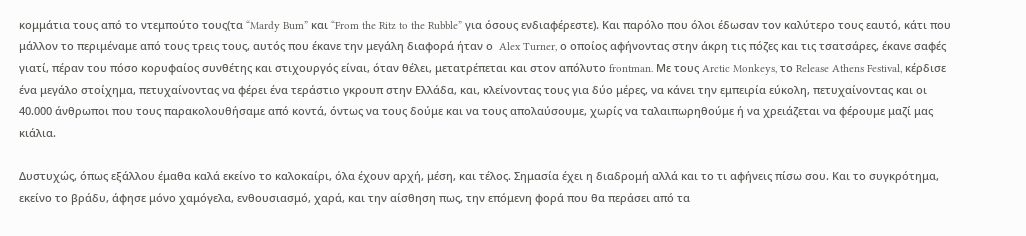κομμάτια τους από το ντεμπούτο τους(τα “Mardy Bum” και “From the Ritz to the Rubble” για όσους ενδιαφέρεστε). Και παρόλο που όλοι έδωσαν τον καλύτερο τους εαυτό, κάτι που μάλλον το περιμέναμε από τους τρεις τους, αυτός που έκανε την μεγάλη διαφορά ήταν ο  Alex Turner, ο οποίος αφήνοντας στην άκρη τις πόζες και τις τσατσάρες, έκανε σαφές γιατί, πέραν του πόσο κορυφαίος συνθέτης και στιχουργός είναι, όταν θέλει, μετατρέπεται και στον απόλυτο frontman. Με τους Arctic Monkeys, το Release Athens Festival, κέρδισε ένα μεγάλο στοίχημα, πετυχαίνοντας να φέρει ένα τεράστιο γκρουπ στην Ελλάδα, και, κλείνοντας τους για δύο μέρες, να κάνει την εμπειρία εύκολη, πετυχαίνοντας και οι 40.000 άνθρωποι που τους παρακολουθήσαμε από κοντά, όντως να τους δούμε και να τους απολαύσουμε, χωρίς να ταλαιπωρηθούμε ή να χρειάζεται να φέρουμε μαζί μας κιάλια.

Δυστυχώς, όπως εξάλλου έμαθα καλά εκείνο το καλοκαίρι, όλα έχουν αρχή, μέση, και τέλος. Σημασία έχει η διαδρομή αλλά και το τι αφήνεις πίσω σου. Και το συγκρότημα, εκείνο το βράδυ, άφησε μόνο χαμόγελα, ενθουσιασμό, χαρά, και την αίσθηση πως, την επόμενη φορά που θα περάσει από τα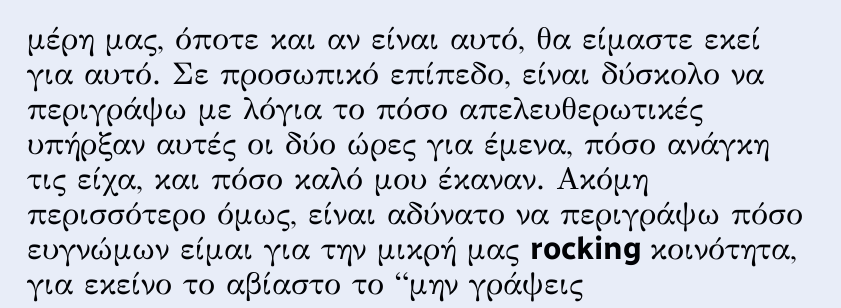μέρη μας, όποτε και αν είναι αυτό, θα είμαστε εκεί για αυτό. Σε προσωπικό επίπεδο, είναι δύσκολο να περιγράψω με λόγια το πόσο απελευθερωτικές υπήρξαν αυτές οι δύο ώρες για έμενα, πόσο ανάγκη τις είχα, και πόσο καλό μου έκαναν. Ακόμη περισσότερο όμως, είναι αδύνατο να περιγράψω πόσο ευγνώμων είμαι για την μικρή μας rocking κοινότητα, για εκείνο το αβίαστο το “μην γράψεις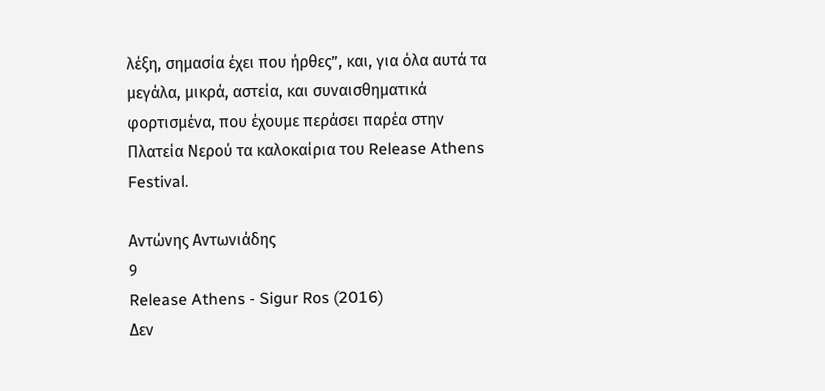λέξη, σημασία έχει που ήρθες”, και, για όλα αυτά τα μεγάλα, μικρά, αστεία, και συναισθηματικά φορτισμένα, που έχουμε περάσει παρέα στην Πλατεία Νερού τα καλοκαίρια του Release Athens Festival.

Αντώνης Αντωνιάδης
9
Release Athens - Sigur Ros (2016)
Δεν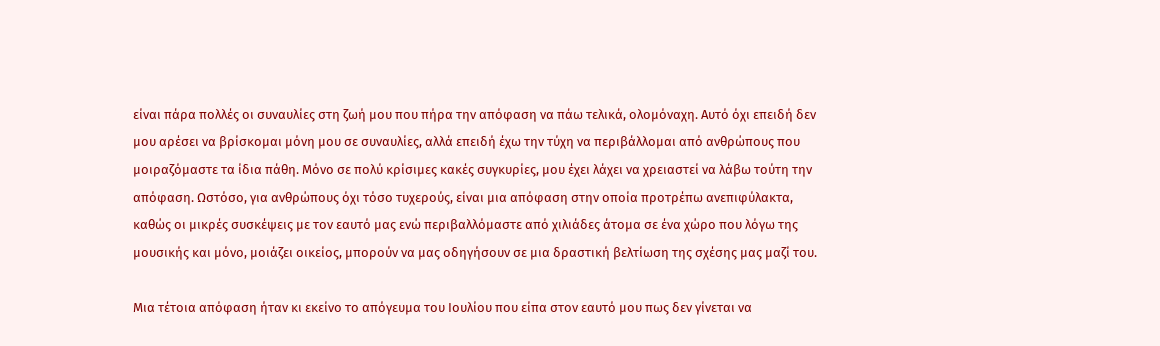είναι πάρα πολλές οι συναυλίες στη ζωή μου που πήρα την απόφαση να πάω τελικά, ολομόναχη. Αυτό όχι επειδή δεν μου αρέσει να βρίσκομαι μόνη μου σε συναυλίες, αλλά επειδή έχω την τύχη να περιβάλλομαι από ανθρώπους που μοιραζόμαστε τα ίδια πάθη. Μόνο σε πολύ κρίσιμες κακές συγκυρίες, μου έχει λάχει να χρειαστεί να λάβω τούτη την απόφαση. Ωστόσο, για ανθρώπους όχι τόσο τυχερούς, είναι μια απόφαση στην οποία προτρέπω ανεπιφύλακτα, καθώς οι μικρές συσκέψεις με τον εαυτό μας ενώ περιβαλλόμαστε από χιλιάδες άτομα σε ένα χώρο που λόγω της μουσικής και μόνο, μοιάζει οικείος, μπορούν να μας οδηγήσουν σε μια δραστική βελτίωση της σχέσης μας μαζί του.

Μια τέτοια απόφαση ήταν κι εκείνο το απόγευμα του Ιουλίου που είπα στον εαυτό μου πως δεν γίνεται να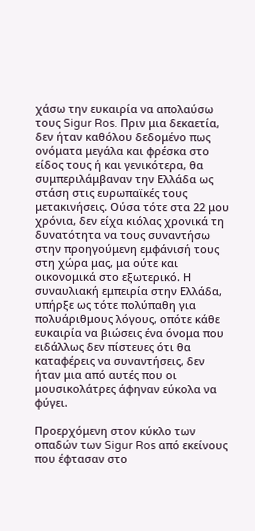χάσω την ευκαιρία να απολαύσω τους Sigur Ros. Πριν μια δεκαετία, δεν ήταν καθόλου δεδομένο πως ονόματα μεγάλα και φρέσκα στο είδος τους ή και γενικότερα, θα συμπεριλάμβαναν την Ελλάδα ως στάση στις ευρωπαϊκές τους μετακινήσεις. Ούσα τότε στα 22 μου χρόνια, δεν είχα κιόλας χρονικά τη δυνατότητα να τους συναντήσω στην προηγούμενη εμφάνισή τους στη χώρα μας, μα ούτε και οικονομικά στο εξωτερικό. Η συναυλιακή εμπειρία στην Ελλάδα, υπήρξε ως τότε πολύπαθη για πολυάριθμους λόγους, οπότε κάθε ευκαιρία να βιώσεις ένα όνομα που ειδάλλως δεν πίστευες ότι θα καταφέρεις να συναντήσεις, δεν ήταν μια από αυτές που οι μουσικολάτρες άφηναν εύκολα να φύγει.

Προερχόμενη στον κύκλο των οπαδών των Sigur Ros από εκείνους που έφτασαν στο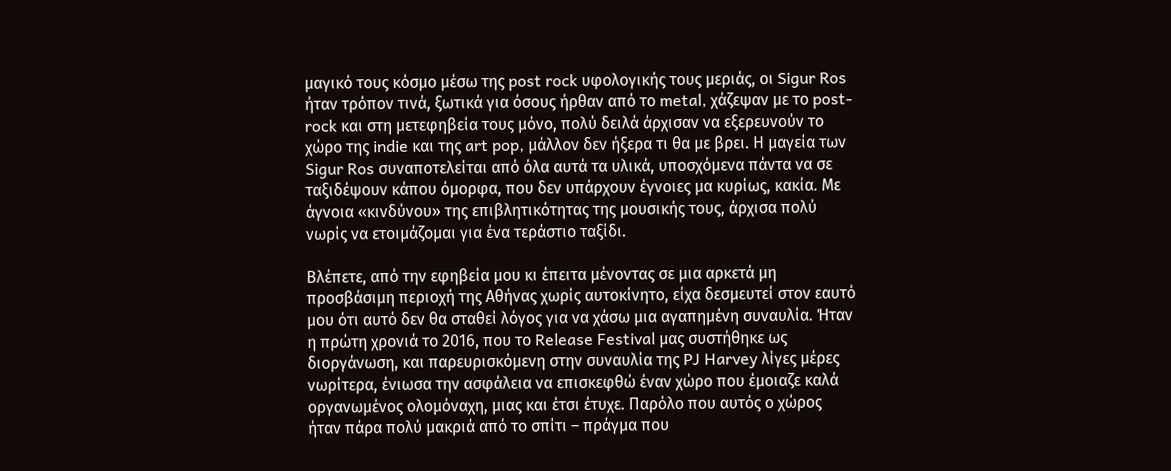μαγικό τους κόσμο μέσω της post rock υφολογικής τους μεριάς, οι Sigur Ros ήταν τρόπον τινά, ξωτικά για όσους ήρθαν από το metal, χάζεψαν με το post-rock και στη μετεφηβεία τους μόνο, πολύ δειλά άρχισαν να εξερευνούν το χώρο της indie και της art pop, μάλλον δεν ήξερα τι θα με βρει. Η μαγεία των Sigur Ros συναποτελείται από όλα αυτά τα υλικά, υποσχόμενα πάντα να σε ταξιδέψουν κάπου όμορφα, που δεν υπάρχουν έγνοιες μα κυρίως, κακία. Με άγνοια «κινδύνου» της επιβλητικότητας της μουσικής τους, άρχισα πολύ νωρίς να ετοιμάζομαι για ένα τεράστιο ταξίδι.

Βλέπετε, από την εφηβεία μου κι έπειτα μένοντας σε μια αρκετά μη προσβάσιμη περιοχή της Αθήνας χωρίς αυτοκίνητο, είχα δεσμευτεί στον εαυτό μου ότι αυτό δεν θα σταθεί λόγος για να χάσω μια αγαπημένη συναυλία. Ήταν η πρώτη χρονιά το 2016, που το Release Festival μας συστήθηκε ως διοργάνωση, και παρευρισκόμενη στην συναυλία της PJ Harvey λίγες μέρες νωρίτερα, ένιωσα την ασφάλεια να επισκεφθώ έναν χώρο που έμοιαζε καλά οργανωμένος ολομόναχη, μιας και έτσι έτυχε. Παρόλο που αυτός ο χώρος ήταν πάρα πολύ μακριά από το σπίτι – πράγμα που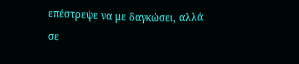επέστρεψε να με δαγκώσει, αλλά σε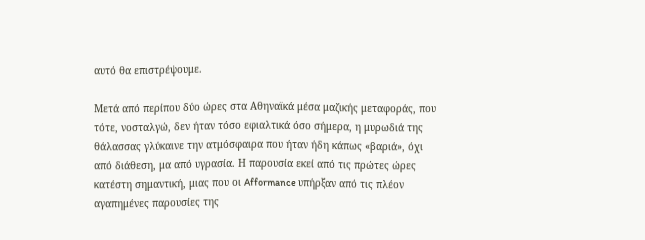αυτό θα επιστρέψουμε.

Μετά από περίπου δύο ώρες στα Αθηναϊκά μέσα μαζικής μεταφοράς, που τότε, νοσταλγώ, δεν ήταν τόσο εφιαλτικά όσο σήμερα, η μυρωδιά της θάλασσας γλύκαινε την ατμόσφαιρα που ήταν ήδη κάπως «βαριά», όχι από διάθεση, μα από υγρασία. Η παρουσία εκεί από τις πρώτες ώρες κατέστη σημαντική, μιας που οι Afformance υπήρξαν από τις πλέον αγαπημένες παρουσίες της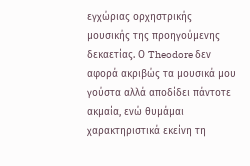εγχώριας ορχηστρικής μουσικής της προηγούμενης δεκαετίας. Ο Theodore δεν αφορά ακριβώς τα μουσικά μου γούστα αλλά αποδίδει πάντοτε ακμαία, ενώ θυμάμαι χαρακτηριστικά εκείνη τη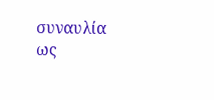συναυλία ως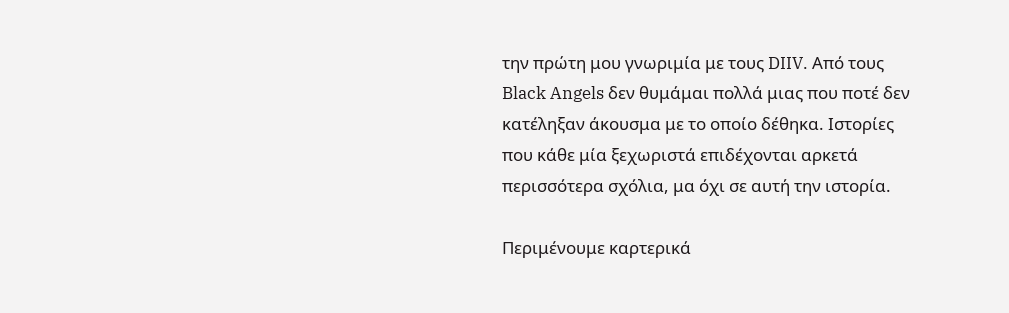την πρώτη μου γνωριμία με τους DIIV. Από τους Black Angels δεν θυμάμαι πολλά μιας που ποτέ δεν κατέληξαν άκουσμα με το οποίο δέθηκα. Ιστορίες που κάθε μία ξεχωριστά επιδέχονται αρκετά περισσότερα σχόλια, μα όχι σε αυτή την ιστορία.

Περιμένουμε καρτερικά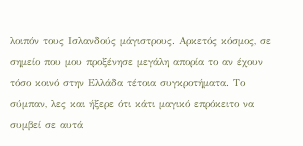λοιπόν τους Ισλανδούς μάγιστρους. Αρκετός κόσμος, σε σημείο που μου προξένησε μεγάλη απορία το αν έχουν τόσο κοινό στην Ελλάδα τέτοια συγκροτήματα. Το σύμπαν, λες και ήξερε ότι κάτι μαγικό επρόκειτο να συμβεί σε αυτά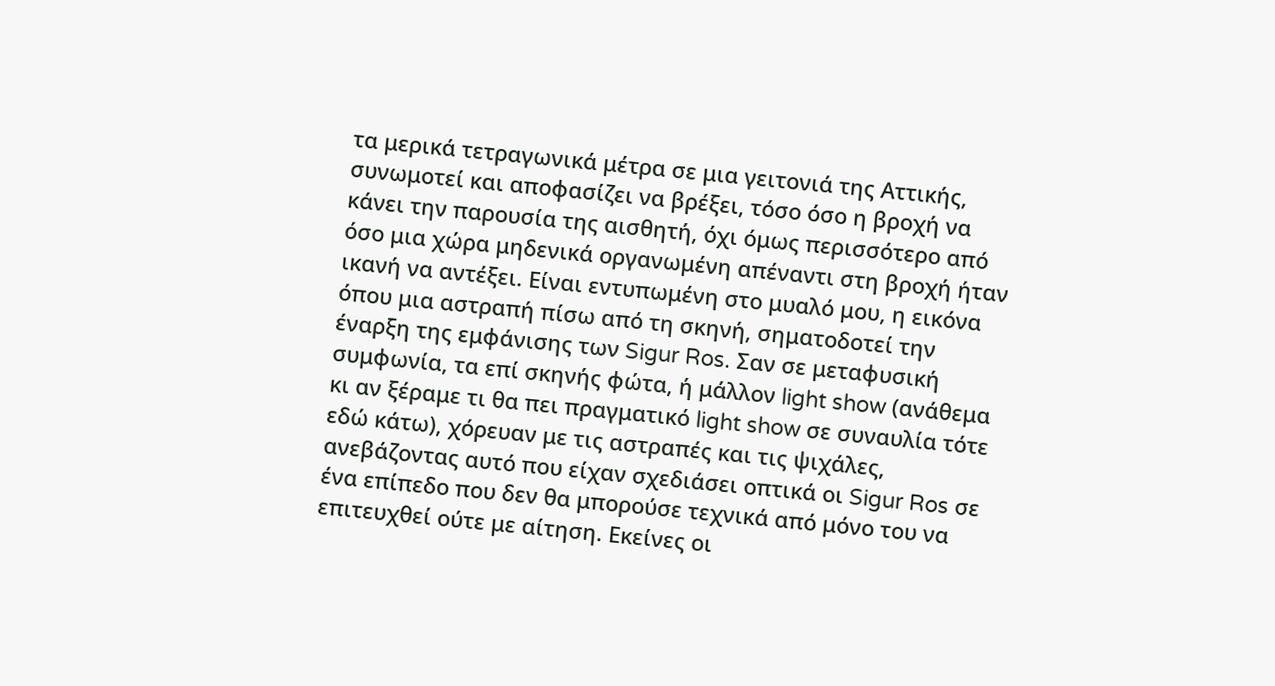τα μερικά τετραγωνικά μέτρα σε μια γειτονιά της Αττικής, συνωμοτεί και αποφασίζει να βρέξει, τόσο όσο η βροχή να κάνει την παρουσία της αισθητή, όχι όμως περισσότερο από όσο μια χώρα μηδενικά οργανωμένη απέναντι στη βροχή ήταν ικανή να αντέξει. Είναι εντυπωμένη στο μυαλό μου, η εικόνα όπου μια αστραπή πίσω από τη σκηνή, σηματοδοτεί την έναρξη της εμφάνισης των Sigur Ros. Σαν σε μεταφυσική συμφωνία, τα επί σκηνής φώτα, ή μάλλον light show (ανάθεμα κι αν ξέραμε τι θα πει πραγματικό light show σε συναυλία τότε εδώ κάτω), χόρευαν με τις αστραπές και τις ψιχάλες, ανεβάζοντας αυτό που είχαν σχεδιάσει οπτικά οι Sigur Ros σε ένα επίπεδο που δεν θα μπορούσε τεχνικά από μόνο του να επιτευχθεί ούτε με αίτηση. Εκείνες οι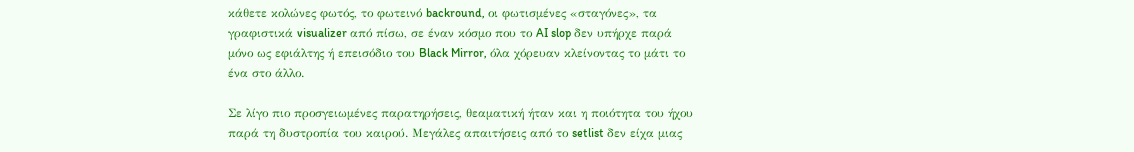κάθετε κολώνες φωτός, το φωτεινό backround, οι φωτισμένες «σταγόνες», τα γραφιστικά visualizer από πίσω, σε έναν κόσμο που το AI slop δεν υπήρχε παρά μόνο ως εφιάλτης ή επεισόδιο του Black Mirror, όλα χόρευαν κλείνοντας το μάτι το ένα στο άλλο.

Σε λίγο πιο προσγειωμένες παρατηρήσεις, θεαματική ήταν και η ποιότητα του ήχου παρά τη δυστροπία του καιρού. Μεγάλες απαιτήσεις από το setlist δεν είχα μιας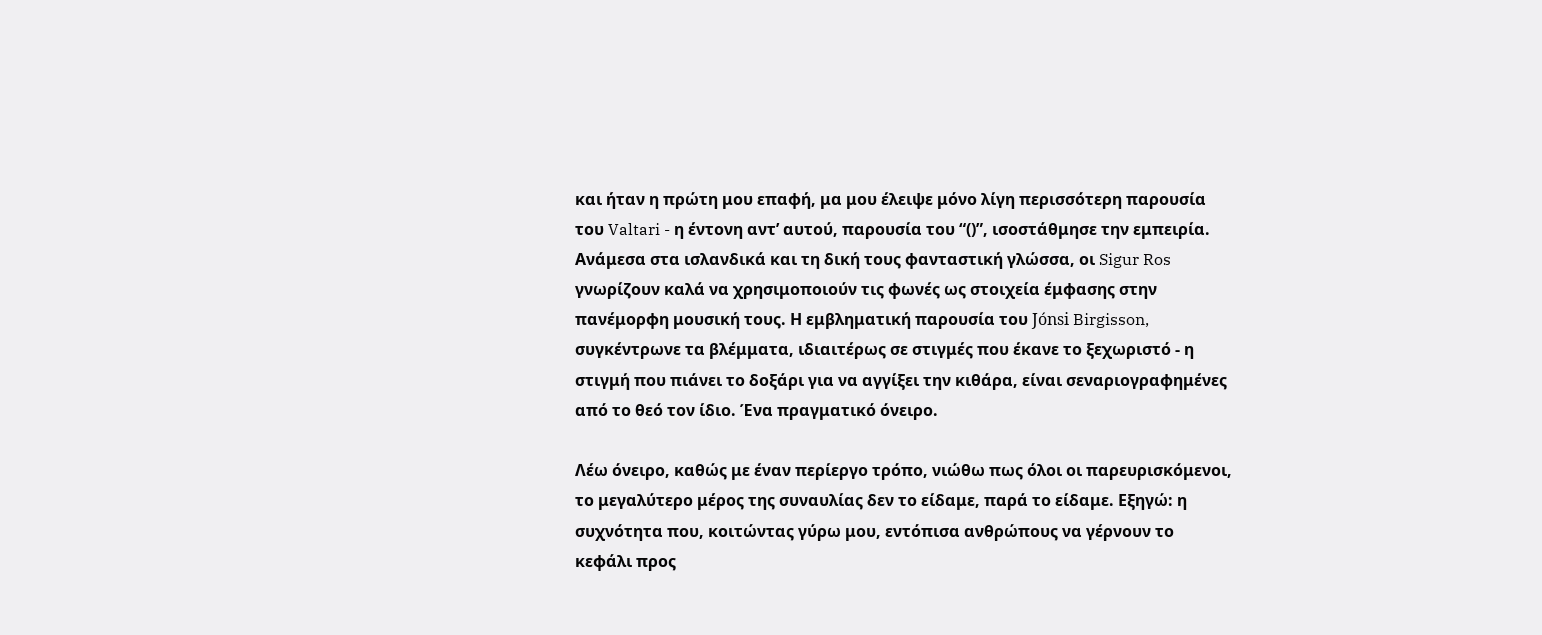και ήταν η πρώτη μου επαφή, μα μου έλειψε μόνο λίγη περισσότερη παρουσία του Valtari - η έντονη αντ’ αυτού, παρουσία του “()”, ισοστάθμησε την εμπειρία. Ανάμεσα στα ισλανδικά και τη δική τους φανταστική γλώσσα, οι Sigur Ros γνωρίζουν καλά να χρησιμοποιούν τις φωνές ως στοιχεία έμφασης στην πανέμορφη μουσική τους. Η εμβληματική παρουσία του Jónsi Birgisson, συγκέντρωνε τα βλέμματα, ιδιαιτέρως σε στιγμές που έκανε το ξεχωριστό - η στιγμή που πιάνει το δοξάρι για να αγγίξει την κιθάρα, είναι σεναριογραφημένες από το θεό τον ίδιο. Ένα πραγματικό όνειρο.

Λέω όνειρο, καθώς με έναν περίεργο τρόπο, νιώθω πως όλοι οι παρευρισκόμενοι, το μεγαλύτερο μέρος της συναυλίας δεν το είδαμε, παρά το είδαμε. Εξηγώ: η συχνότητα που, κοιτώντας γύρω μου, εντόπισα ανθρώπους να γέρνουν το κεφάλι προς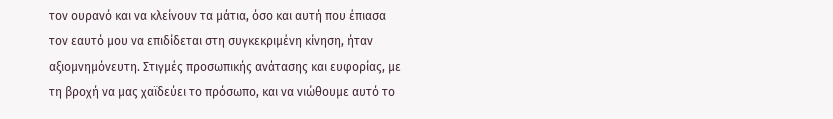τον ουρανό και να κλείνουν τα μάτια, όσο και αυτή που έπιασα τον εαυτό μου να επιδίδεται στη συγκεκριμένη κίνηση, ήταν αξιομνημόνευτη. Στιγμές προσωπικής ανάτασης και ευφορίας, με τη βροχή να μας χαϊδεύει το πρόσωπο, και να νιώθουμε αυτό το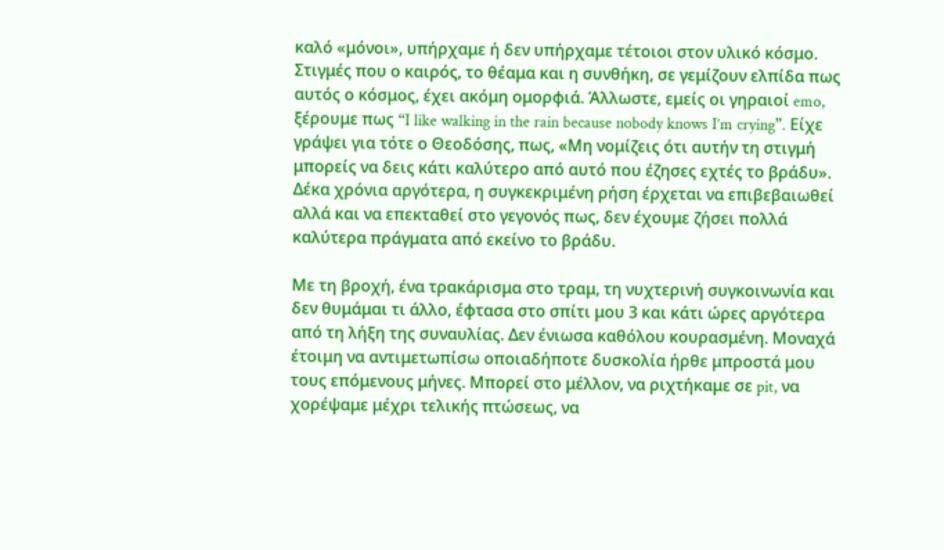καλό «μόνοι», υπήρχαμε ή δεν υπήρχαμε τέτοιοι στον υλικό κόσμο. Στιγμές που ο καιρός, το θέαμα και η συνθήκη, σε γεμίζουν ελπίδα πως αυτός ο κόσμος, έχει ακόμη ομορφιά. Άλλωστε, εμείς οι γηραιοί emo, ξέρουμε πως “I like walking in the rain because nobody knows I’m crying”. Είχε γράψει για τότε ο Θεοδόσης, πως, «Μη νομίζεις ότι αυτήν τη στιγμή μπορείς να δεις κάτι καλύτερο από αυτό που έζησες εχτές το βράδυ». Δέκα χρόνια αργότερα, η συγκεκριμένη ρήση έρχεται να επιβεβαιωθεί αλλά και να επεκταθεί στο γεγονός πως, δεν έχουμε ζήσει πολλά καλύτερα πράγματα από εκείνο το βράδυ.

Με τη βροχή, ένα τρακάρισμα στο τραμ, τη νυχτερινή συγκοινωνία και δεν θυμάμαι τι άλλο, έφτασα στο σπίτι μου 3 και κάτι ώρες αργότερα από τη λήξη της συναυλίας. Δεν ένιωσα καθόλου κουρασμένη. Μοναχά έτοιμη να αντιμετωπίσω οποιαδήποτε δυσκολία ήρθε μπροστά μου τους επόμενους μήνες. Μπορεί στο μέλλον, να ριχτήκαμε σε pit, να χορέψαμε μέχρι τελικής πτώσεως, να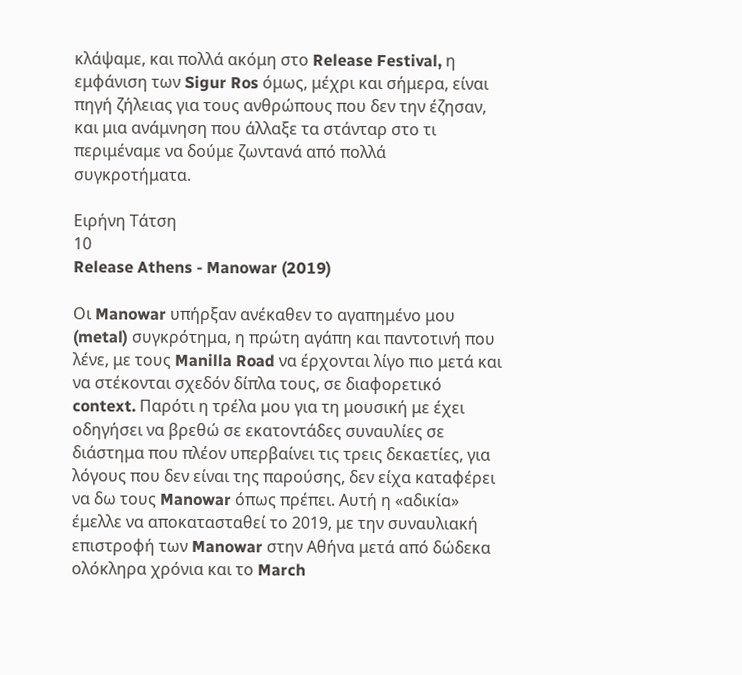κλάψαμε, και πολλά ακόμη στο Release Festival, η εμφάνιση των Sigur Ros όμως, μέχρι και σήμερα, είναι πηγή ζήλειας για τους ανθρώπους που δεν την έζησαν, και μια ανάμνηση που άλλαξε τα στάνταρ στο τι περιμέναμε να δούμε ζωντανά από πολλά συγκροτήματα.

Ειρήνη Τάτση
10
Release Athens - Manowar (2019)

Οι Manowar υπήρξαν ανέκαθεν το αγαπημένο μου (metal) συγκρότημα, η πρώτη αγάπη και παντοτινή που λένε, με τους Manilla Road να έρχονται λίγο πιο μετά και να στέκονται σχεδόν δίπλα τους, σε διαφορετικό context. Παρότι η τρέλα μου για τη μουσική με έχει οδηγήσει να βρεθώ σε εκατοντάδες συναυλίες σε διάστημα που πλέον υπερβαίνει τις τρεις δεκαετίες, για λόγους που δεν είναι της παρούσης, δεν είχα καταφέρει να δω τους Manowar όπως πρέπει. Αυτή η «αδικία» έμελλε να αποκατασταθεί το 2019, με την συναυλιακή επιστροφή των Manowar στην Αθήνα μετά από δώδεκα ολόκληρα χρόνια και το March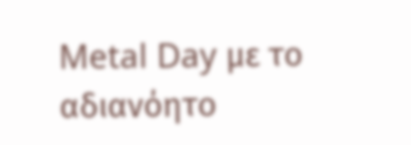Metal Day με το αδιανόητο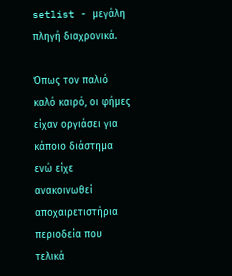setlist - μεγάλη πληγή διαχρονικά.

Όπως τον παλιό καλό καιρό, οι φήμες είχαν οργιάσει για κάποιο διάστημα ενώ είχε ανακοινωθεί αποχαιρετιστήρια περιοδεία που τελικά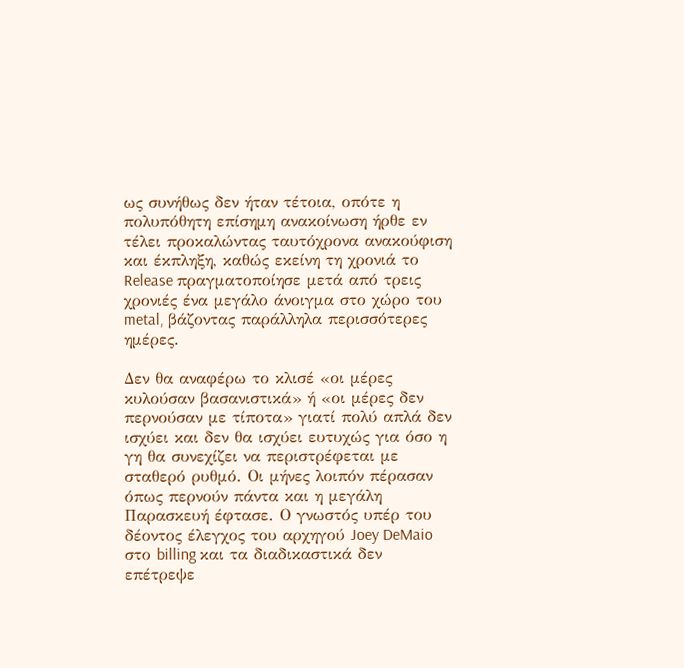ως συνήθως δεν ήταν τέτοια, οπότε η πολυπόθητη επίσημη ανακοίνωση ήρθε εν τέλει προκαλώντας ταυτόχρονα ανακούφιση και έκπληξη, καθώς εκείνη τη χρονιά το Release πραγματοποίησε μετά από τρεις χρονιές ένα μεγάλο άνοιγμα στο χώρο του metal, βάζοντας παράλληλα περισσότερες ημέρες.

Δεν θα αναφέρω το κλισέ «οι μέρες κυλούσαν βασανιστικά» ή «οι μέρες δεν περνούσαν με τίποτα» γιατί πολύ απλά δεν ισχύει και δεν θα ισχύει ευτυχώς για όσο η γη θα συνεχίζει να περιστρέφεται με σταθερό ρυθμό. Οι μήνες λοιπόν πέρασαν όπως περνούν πάντα και η μεγάλη Παρασκευή έφτασε. Ο γνωστός υπέρ του δέοντος έλεγχος του αρχηγού Joey DeMaio στο billing και τα διαδικαστικά δεν επέτρεψε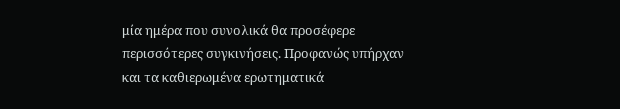μία ημέρα που συνολικά θα προσέφερε περισσότερες συγκινήσεις. Προφανώς υπήρχαν και τα καθιερωμένα ερωτηματικά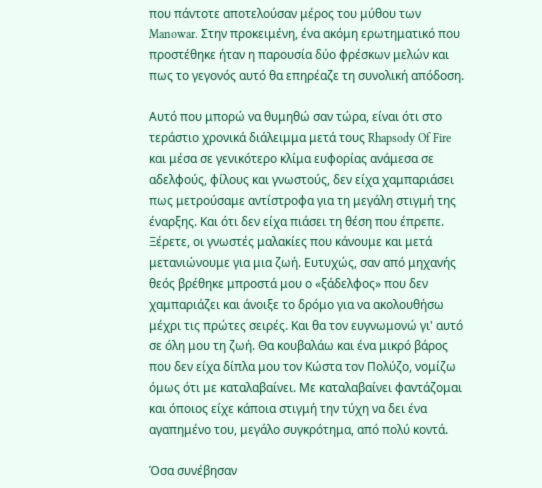που πάντοτε αποτελούσαν μέρος του μύθου των Manowar. Στην προκειμένη, ένα ακόμη ερωτηματικό που προστέθηκε ήταν η παρουσία δύο φρέσκων μελών και πως το γεγονός αυτό θα επηρέαζε τη συνολική απόδοση.

Αυτό που μπορώ να θυμηθώ σαν τώρα, είναι ότι στο τεράστιο χρονικά διάλειμμα μετά τους Rhapsody Of Fire και μέσα σε γενικότερο κλίμα ευφορίας ανάμεσα σε αδελφούς, φίλους και γνωστούς, δεν είχα χαμπαριάσει πως μετρούσαμε αντίστροφα για τη μεγάλη στιγμή της έναρξης. Και ότι δεν είχα πιάσει τη θέση που έπρεπε. Ξέρετε, οι γνωστές μαλακίες που κάνουμε και μετά μετανιώνουμε για μια ζωή. Ευτυχώς, σαν από μηχανής θεός βρέθηκε μπροστά μου ο «ξάδελφος» που δεν χαμπαριάζει και άνοιξε το δρόμο για να ακολουθήσω μέχρι τις πρώτες σειρές. Και θα τον ευγνωμονώ γι' αυτό σε όλη μου τη ζωή. Θα κουβαλάω και ένα μικρό βάρος που δεν είχα δίπλα μου τον Κώστα τον Πολύζο, νομίζω όμως ότι με καταλαβαίνει. Με καταλαβαίνει φαντάζομαι και όποιος είχε κάποια στιγμή την τύχη να δει ένα αγαπημένο του, μεγάλο συγκρότημα, από πολύ κοντά.

Όσα συνέβησαν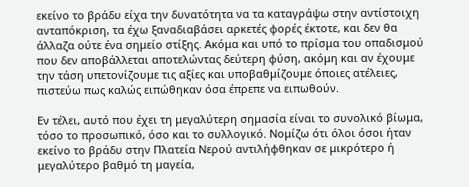εκείνο το βράδυ είχα την δυνατότητα να τα καταγράψω στην αντίστοιχη ανταπόκριση, τα έχω ξαναδιαβάσει αρκετές φορές έκτοτε, και δεν θα άλλαζα ούτε ένα σημείο στίξης. Ακόμα και υπό το πρίσμα του οπαδισμού που δεν αποβάλλεται αποτελώντας δεύτερη φύση, ακόμη και αν έχουμε την τάση υπετονίζουμε τις αξίες και υποβαθμίζουμε όποιες ατέλειες, πιστεύω πως καλώς ειπώθηκαν όσα έπρεπε να ειπωθούν.

Εν τέλει, αυτό που έχει τη μεγαλύτερη σημασία είναι το συνολικό βίωμα, τόσο το προσωπικό, όσο και το συλλογικό. Νομίζω ότι όλοι όσοι ήταν εκείνο το βράδυ στην Πλατεία Νερού αντιλήφθηκαν σε μικρότερο ή μεγαλύτερο βαθμό τη μαγεία,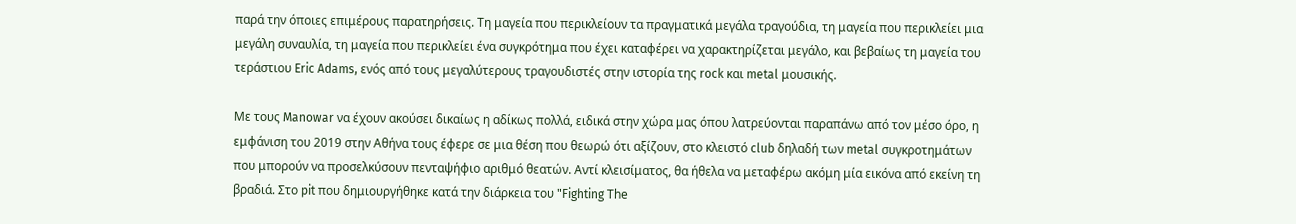παρά την όποιες επιμέρους παρατηρήσεις. Τη μαγεία που περικλείουν τα πραγματικά μεγάλα τραγούδια, τη μαγεία που περικλείει μια μεγάλη συναυλία, τη μαγεία που περικλείει ένα συγκρότημα που έχει καταφέρει να χαρακτηρίζεται μεγάλο, και βεβαίως τη μαγεία του τεράστιου Eric Adams, ενός από τους μεγαλύτερους τραγουδιστές στην ιστορία της rock και metal μουσικής.

Με τους Manowar να έχουν ακούσει δικαίως η αδίκως πολλά, ειδικά στην χώρα μας όπου λατρεύονται παραπάνω από τον μέσο όρο, η εμφάνιση του 2019 στην Αθήνα τους έφερε σε μια θέση που θεωρώ ότι αξίζουν, στο κλειστό club δηλαδή των metal συγκροτημάτων που μπορούν να προσελκύσουν πενταψήφιο αριθμό θεατών. Αντί κλεισίματος, θα ήθελα να μεταφέρω ακόμη μία εικόνα από εκείνη τη βραδιά. Στο pit που δημιουργήθηκε κατά την διάρκεια του "Fighting Τhe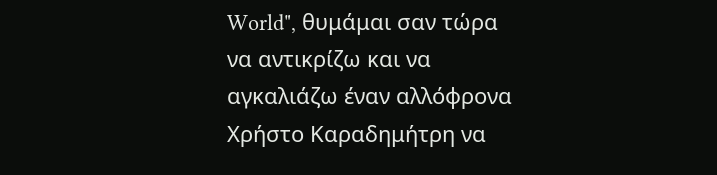World", θυμάμαι σαν τώρα να αντικρίζω και να αγκαλιάζω έναν αλλόφρονα Χρήστο Καραδημήτρη να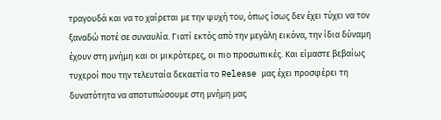τραγουδά και να το χαίρεται με την ψυχή του, όπως ίσως δεν έχει τύχει να τον ξαναδώ ποτέ σε συναυλία. Γιατί εκτός από την μεγάλη εικόνα, την ίδια δύναμη έχουν στη μνήμη και οι μικρότερες, οι πιο προσωπικές. Και είμαστε βεβαίως τυχεροί που την τελευταία δεκαετία το Release μας έχει προσφέρει τη δυνατότητα να αποτυπώσουμε στη μνήμη μας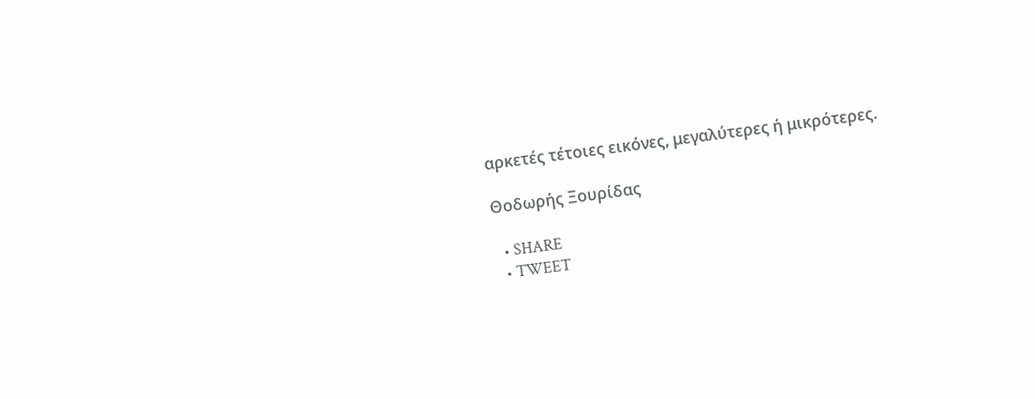αρκετές τέτοιες εικόνες, μεγαλύτερες ή μικρότερες.

Θοδωρής Ξουρίδας

  • SHARE
  • TWEET